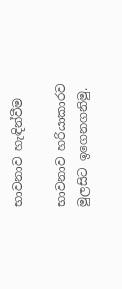භාවනාව හැඳින්වීම

භාවනාව හරියාකාරව මුලසිට ඉගෙනගනිමු.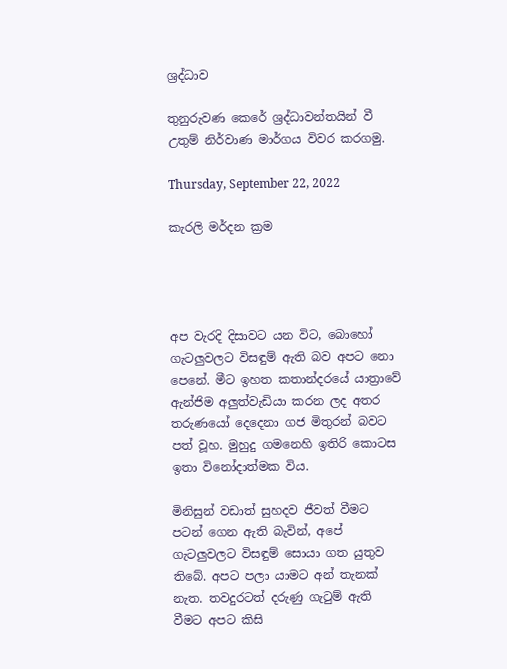ශ්‍රද්ධාව

තුනුරුවණ කෙරේ ශ්‍රද්ධාවන්තයින් වී උතුම් නිර්වාණ මාර්ගය විවර කරගමු.

Thursday, September 22, 2022

කැරලි මර්දන ක්‍රම




අප වැරදි දිසාවට යන විට, බොහෝ ගැටලුවලට විසඳුම් ඇති බව අපට නො පෙනේ. මීට ඉහත කතාන්දරයේ යාත්‍රාවේ ඇන්ජිම අලුත්වැඩියා කරන ලද අතර තරුණයෝ දෙදෙනා ගජ මිතුරන් බවට පත් වූහ. මුහුදු ගමනෙහි ඉතිරි කොටස ඉතා විනෝදාත්මක විය.

මිනිසුන් වඩාත් සුහදව ජීවත් වීමට පටන් ගෙන ඇති බැවින්, අපේ ගැටලුවලට විසඳුම් සොයා ගත යුතුව තිබේ. අපට පලා යාමට අන් තැනක් නැත. තවදුරටත් දරුණු ගැටුම් ඇති වීමට අපට කිසි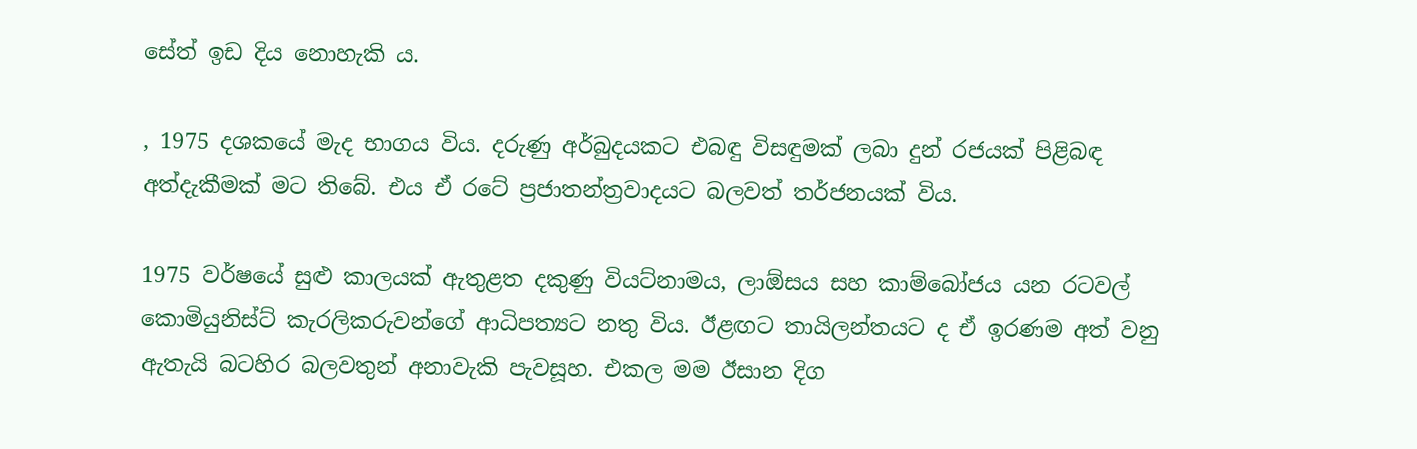සේත් ඉඩ දිය නොහැකි ය.

, 1975 දශකයේ මැද භාගය විය. දරුණු අර්බුදයකට එබඳු විසඳුමක් ලබා දුන් රජයක් පිළිබඳ අත්දැකීමක් මට තිබේ. එය ඒ රටේ ප්‍රජාතන්ත්‍රවාදයට බලවත් තර්ජනයක් විය.

1975 වර්ෂයේ සුළු කාලයක් ඇතුළත දකුණු වියට්නාමය, ලාඕසය සහ කාම්බෝජය යන රටවල් කොමියුනිස්ට් කැරලිකරුවන්ගේ ආධිපත්‍යට නතු විය. ඊළඟට තායිලන්තයට ද ඒ ඉරණම අත් වනු ඇතැයි බටහිර බලවතුන් අනාවැකි පැවසූහ. එකල මම ඊසාන දිග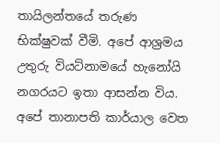තායිලන්තයේ තරුණ භික්ෂුවක් වීමි. අපේ ආශ්‍රමය උතුරු වියට්නාමයේ හැනෝයි නගරයට ඉතා ආසන්න විය. අපේ තානාපති කාර්යාල වෙත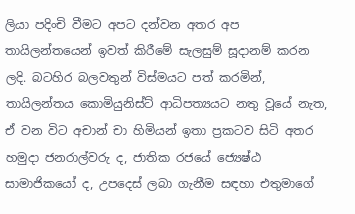ලියා පදිංචි වීමට අපට දන්වන අතර අප තායිලන්තයෙන් ඉවත් කිරීමේ සැලසුම් සූදානම් කරන ලදි. බටහිර බලවතුන් විස්මයට පත් කරමින්, තායිලන්තය කොමියුනිස්ට් ආධිපත්‍යයට නතු වූයේ නැත, ඒ වන විට අචාන් චා හිමියන් ඉතා ප්‍රකටව සිටි අතර හමුදා ජනරාල්වරු ද, ජාතික රජයේ ජ්‍යෙෂ්ඨ සාමාජිකයෝ ද, උපදෙස් ලබා ගැනීම සඳහා එතුමාගේ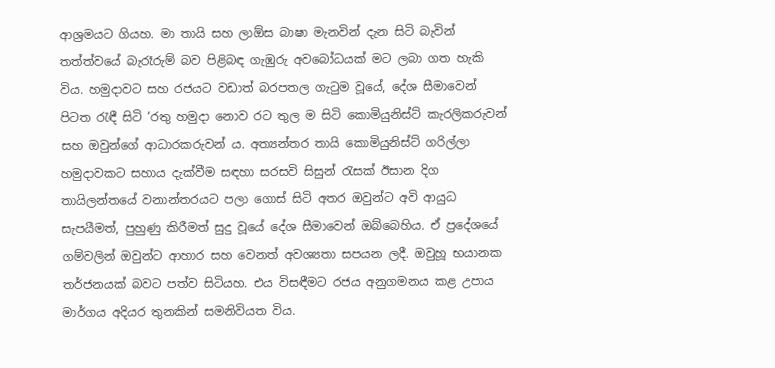ආශ්‍රමයට ගියහ. මා තායි සහ ලාඕස බාෂා මැනවින් දැන සිටි බැවින් තත්ත්වයේ බැරෑරුම් බව පිළිබඳ ගැඹුරු අවබෝධයක් මට ලබා ගත හැකි විය. හමුදාවට සහ රජයට වඩාත් බරපතල ගැටුම වූයේ, දේශ සීමාවෙන් පිටත රැඳී සිටි ‘රතු හමුදා නොව රට තුල ම සිටි කොමියුනිස්ට් කැරලිකරුවන් සහ ඔවුන්ගේ ආධාරකරුවන් ය. අත්‍යන්තර තායි කොමියුනිස්ට් ගරිල්ලා හමුදාවකට සහාය දැක්වීම සඳහා සරසවි සිසුන් රැසක් ඊසාන දිග තායිලන්තයේ වනාන්තරයට පලා ගොස් සිටි අතර ඔවුන්ට අවි ආයුධ සැපයීමත්, පුහුණු කිරීමත් සුදු වූයේ දේශ සීමාවෙන් ඔබ්බෙහිය. ඒ ප්‍රදේශයේ ගම්වලින් ඔවුන්ට ආහාර සහ වෙනත් අවශ්‍යතා සපයන ලදී. ඔවුහූ භයානක තර්ජනයක් බවට පත්ව සිටියහ. එය විසඳීමට රජය අනුගමනය කළ උපාය මාර්ගය අදියර තුනකින් සමනිවියත විය.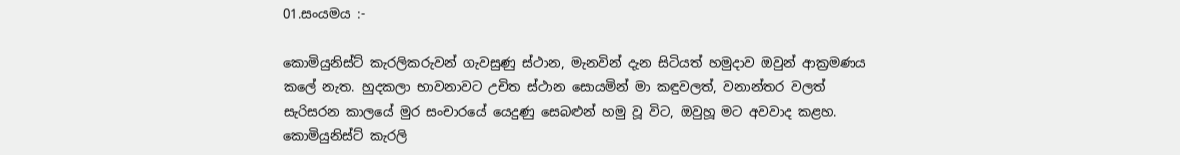01.සංයමය :-

කොමියුනිස්ට් කැරලිකරුවන් ගැවසුණු ස්ථාන, මැනවින් දැන සිටියත් හමුදාව ඔවුන් ආක්‍රමණය කලේ නැත. හුදකලා භාවනාවට උචිත ස්ථාන සොයමින් මා කඳුවලත්, වනාන්තර වලත් සැරිසරන කාලයේ මුර සංචාරයේ යෙදුණු සෙබළුන් හමු වූ විට, ඔවුහූ මට අවවාද කළහ. කොමියුනිස්ට් කැරලි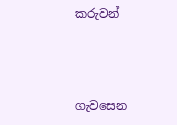කරුවන්



ගැවසෙන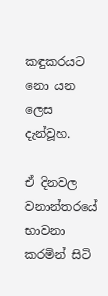කඳුකරයට නො යන ලෙස දැන්වූහ.

ඒ දිනවල වනාන්තරයේ භාවනා කරමින් සිටි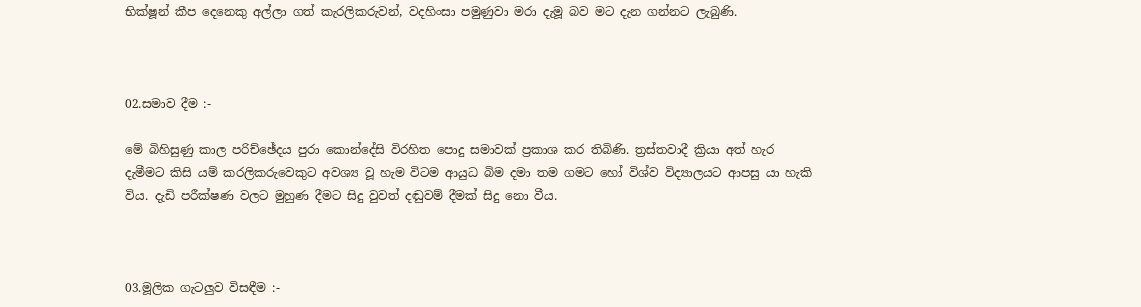භික්ෂූන් කීප දෙනෙකු අල්ලා ගත් කැරලිකරුවන්, වදහිංසා පමුණුවා මරා දැමූ බව මට දැන ගන්නට ලැබුණි.



02.සමාව දීම :-

මේ බිහිසුණු කාල පරිච්ඡේදය පුරා කොන්දේසි විරහිත පොදු සමාවක් ප්‍රකාශ කර තිබිණි. ත්‍රස්තවාදී ක්‍රියා අත් හැර දැමීමට කිසි යම් කරලිකරුවෙකුට අවශ්‍ය වූ හැම විටම ආයුධ බිම දමා තම ගමට හෝ විශ්ව විද්‍යාලයට ආපසු යා හැකි විය. දැඩි පරීක්ෂණ වලට මුහුණ දීමට සිදු වුවත් දඬුවම් දීමක් සිදු නො වීය.



03.මූලික ගැටලුව විසඳීම :-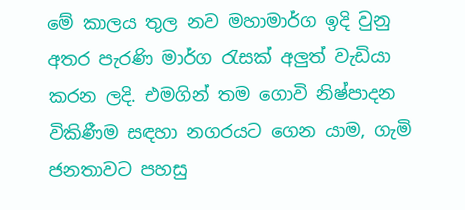මේ කාලය තුල නව මහාමාර්ග ඉදි වුනු අතර පැරණි මාර්ග රැසක් අලුත් වැඩියා කරන ලදි. එමගින් තම ගොවි නිෂ්පාදන විකිණීම සඳහා නගරයට ගෙන යාම, ගැමි ජනතාවට පහසු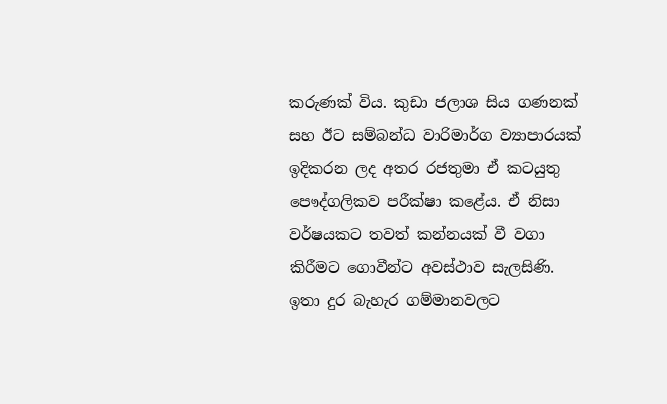කරුණක් විය. කුඩා ජලාශ සිය ගණනක් සහ ඊට සම්බන්ධ වාරිමාර්ග ව්‍යාපාරයක් ඉදිකරන ලද අතර රජතුමා ඒ කටයුතු පෞද්ගලිකව පරීක්ෂා කළේය. ඒ නිසා වර්ෂයකට තවත් කන්නයක් වී වගා කිරීමට ගොවීන්ට අවස්ථාව සැලසිණි. ඉතා දුර බැහැර ගම්මානවලට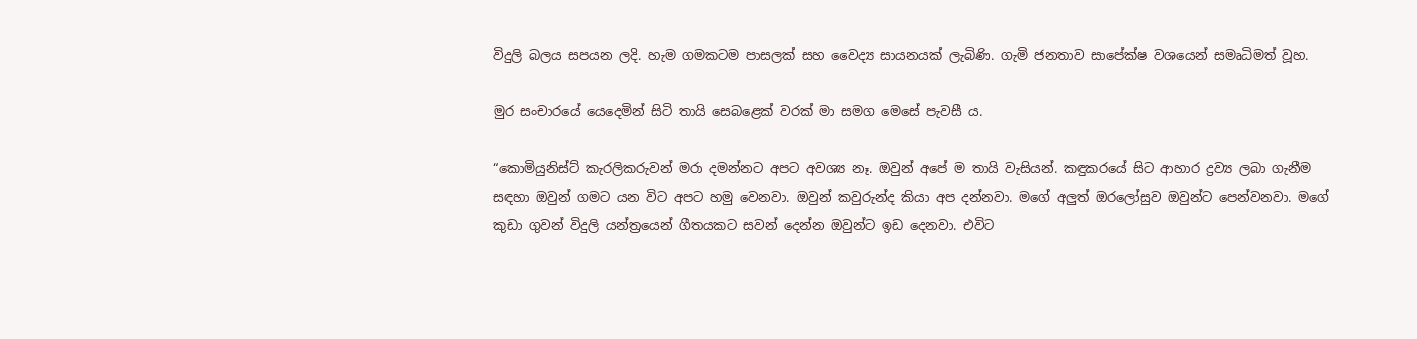විදුලි බලය සපයන ලදි. හැම ගමකටම පාසලක් සහ වෛද්‍ය සායනයක් ලැබිණි. ගැමි ජනතාව සාපේක්ෂ වශයෙන් සමෘධිමත් වූහ.

මුර සංචාරයේ යෙදෙමින් සිටි තායි සෙබළෙක් වරක් මා සමග මෙසේ පැවසී ය.

“කොමියුනිස්ට් කැරලිකරුවන් මරා දමන්නට අපට අවශ්‍ය නෑ. ඔවුන් අපේ ම තායි වැසියන්. කඳුකරයේ සිට ආහාර ද්‍රව්‍ය ලබා ගැනීම සඳහා ඔවුන් ගමට යන විට අපට හමු වෙනවා. ඔවුන් කවුරුන්ද කියා අප දන්නවා. මගේ අලුත් ඔරලෝසුව ඔවුන්ට පෙන්වනවා. මගේ කුඩා ගුවන් විදුලි යන්ත්‍රයෙන් ගීතයකට සවන් දෙන්න ඔවුන්ට ඉඩ දෙනවා. එවිට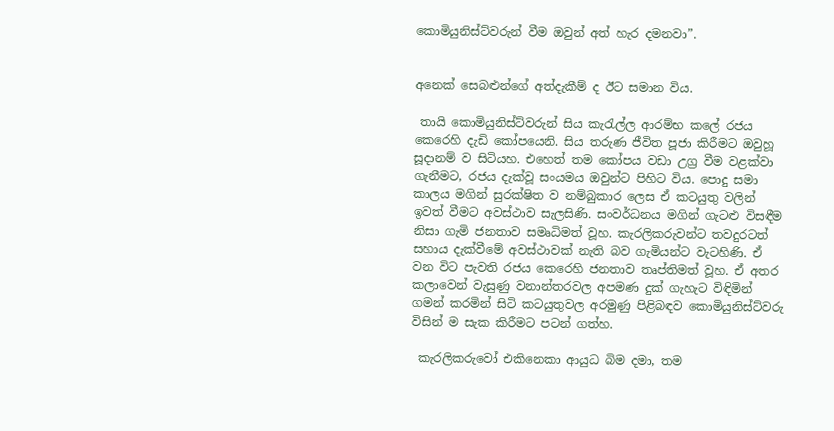කොමියුනිස්ට්වරුන් වීම ඔවුන් අත් හැර දමනවා”.


අනෙක් සෙබළුන්ගේ අත්දැකීම් ද ඊට සමාන විය.

 තායි කොමියුනිස්ට්වරුන් සිය කැරැල්ල ආරම්භ කලේ රජය කෙරෙහි දැඩි කෝපයෙනි. සිය තරුණ ජීවිත පූජා කිරීමට ඔවුහූ සූදානම් ව සිටියහ. එහෙත් තම කෝපය වඩා උග්‍ර වීම වළක්වා ගැනීමට, රජය දැක්වූ සංයමය ඔවුන්ට පිහිට විය. පොදු සමා කාලය මගින් සුරක්ෂිත ව නම්බුකාර ලෙස ඒ කටයුතු වලින් ඉවත් වීමට අවස්ථාව සැලසිණි. සංවර්ධනය මගින් ගැටළු විසඳීම නිසා ගැමි ජනතාව සමෘධිමත් වූහ. කැරලිකරුවන්ට තවදුරටත් සහාය දැක්වීමේ අවස්ථාවක් නැති බව ගැමියන්ට වැටහිණි. ඒ වන විට පැවති රජය කෙරෙහි ජනතාව තෘප්තිමත් වූහ. ඒ අතර කලාවෙන් වැසුණු වනාන්තරවල අපමණ දුක් ගැහැට විඳිමින් ගමන් කරමින් සිටි කටයුතුවල අරමුණු පිළිබඳව කොමියුනිස්ට්වරු විසින් ම සැක කිරීමට පටන් ගත්හ.

 කැරලිකරුවෝ එකිනෙකා ආයුධ බිම දමා, තම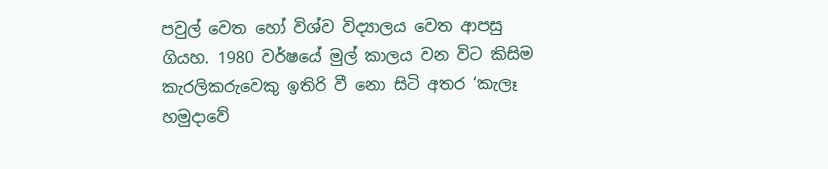පවුල් වෙත හෝ විශ්ව විද්‍යාලය වෙත ආපසු ගියහ. 1980 වර්ෂයේ මුල් කාලය වන විට කිසිම කැරලිකරුවෙකු ඉතිරි වී නො සිටි අතර ‘කැලෑ හමුදාවේ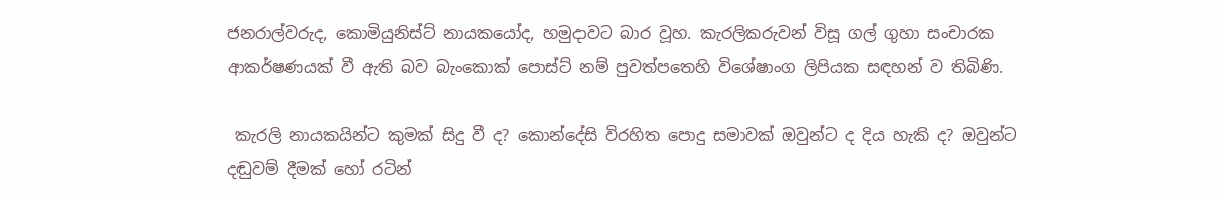ජනරාල්වරුද, කොමියුනිස්ට් නායකයෝද, හමුදාවට බාර වූහ. කැරලිකරුවන් විසූ ගල් ගුහා සංචාරක ආකර්ෂණයක් වී ඇති බව බැංකොක් පොස්ට් නම් පුවත්පතෙහි විශේෂාංග ලිපියක සඳහන් ව තිබිණි.

 කැරලි නායකයින්ට කුමක් සිදු වී ද? කොන්දේසි විරහිත පොදු සමාවක් ඔවුන්ට ද දිය හැකි ද? ඔවුන්ට දඬුවම් දීමක් හෝ රටින්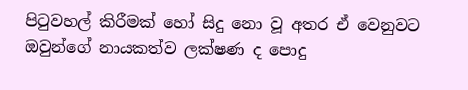පිටුවහල් කිරීමක් හෝ සිදු නො වූ අතර ඒ වෙනුවට ඔවුන්ගේ නායකත්ව ලක්ෂණ ද පොදු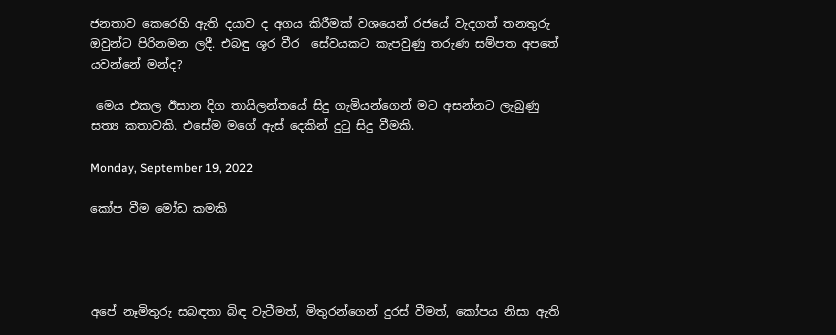ජනතාව කෙරෙහි ඇති දයාව ද අගය කිරීමක් වශයෙන් රජයේ වැදගත් තනතුරු ඔවුන්ට පිරිනමන ලදී. එබඳු ශූර වීර  සේවයකට කැපවුණු තරුණ සම්පත අපතේ යවන්නේ මන්ද?

 මෙය එකල ඊසාන දිග තායිලන්තයේ සිදු ගැමියන්ගෙන් මට අසන්නට ලැබුණු සත්‍ය කතාවකි. එසේම මගේ ඇස් දෙකින් දුටු සිදු වීමකි.

Monday, September 19, 2022

කෝප වීම මෝඩ කමකි




අපේ නෑමිතුරු සබඳතා බිඳ වැටීමත්, මිතුරන්ගෙන් දුරස් වීමත්, කෝපය නිසා ඇති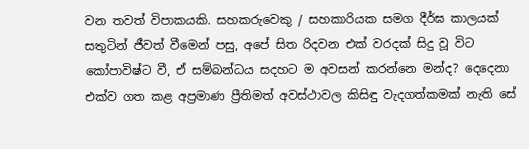වන තවත් විපාකයකි. සහකරුවෙකු / සහකාරියක සමග දීර්ඝ කාලයක් සතුටින් ජීවත් වීමෙන් පසු, අපේ සිත රිදවන එක් වරදක් සිදු වූ විට කෝපාවිෂ්ට වී, ඒ සම්බන්ධය සදහට ම අවසන් කරන්නෙ මන්ද? දෙදෙනා එක්ව ගත කළ අප්‍රමාණ ප්‍රීතිමත් අවස්ථාවල කිසිඳු වැදගත්කමක් නැති සේ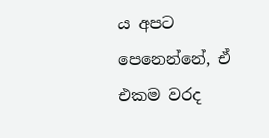ය අපට පෙනෙන්නේ, ඒ එකම වරද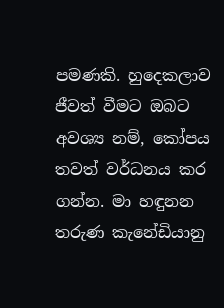පමණකි. හුදෙකලාව ජීවත් වීමට ඔබට අවශ්‍ය නම්, කෝපය තවත් වර්ධනය කර ගන්න. මා හඳුනන තරුණ කැනේඩියානු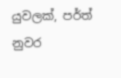යුවලක්, පර්ත් නුවර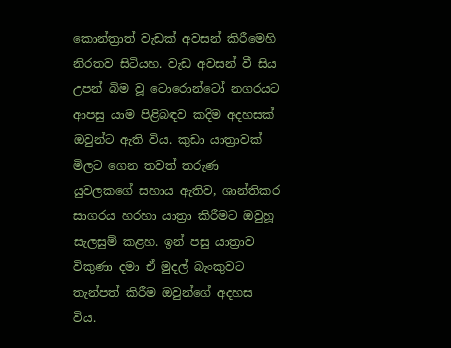කොන්ත්‍රාත් වැඩක් අවසන් කිරීමෙහි නිරතව සිටියහ. වැඩ අවසන් වී සිය උපන් බිම වූ ටොරොන්ටෝ නගරයට ආපසු යාම පිළිබඳව කදිම අදහසක් ඔවුන්ට ඇති විය. කුඩා යාත්‍රාවක් මිලට ගෙන තවත් තරුණ යුවලකගේ සහාය ඇතිව, ශාන්තිකර සාගරය හරහා යාත්‍රා කිරීමට ඔවුහූ සැලසුම් කළහ. ඉන් පසු යාත්‍රාව විකුණා දමා ඒ මුදල් බැංකුවට තැන්පත් කිරීම ඔවුන්ගේ අදහස විය.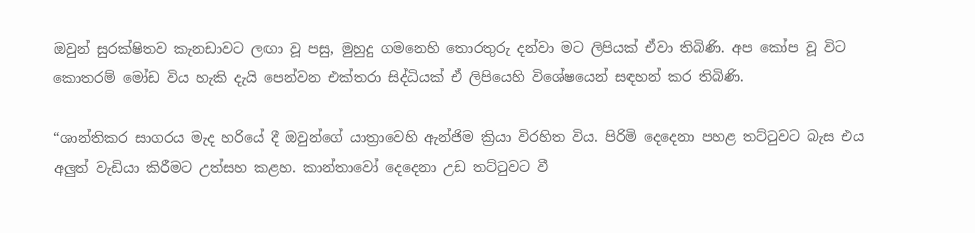ඔවුන් සුරක්ෂිතව කැනඩාවට ලඟා වූ පසු, මුහුදු ගමනෙහි තොරතුරු දන්වා මට ලිපියක් ඒවා තිබිණි. අප කෝප වූ විට කොතරම් මෝඩ විය හැකි දැයි පෙන්වන එක්තරා සිද්ධියක් ඒ ලිපියෙහි විශේෂයෙන් සඳහන් කර තිබිණි.

“ශාන්තිකර සාගරය මැද හරියේ දී ඔවුන්ගේ යාත්‍රාවෙහි ඇන්ජිම ක්‍රියා විරහිත විය. පිරිමි දෙදෙනා පහළ තට්ටුවට බැස එය අලුත් වැඩියා කිරීමට උත්සහ කළහ. කාන්තාවෝ දෙදෙනා උඩ තට්ටුවට වී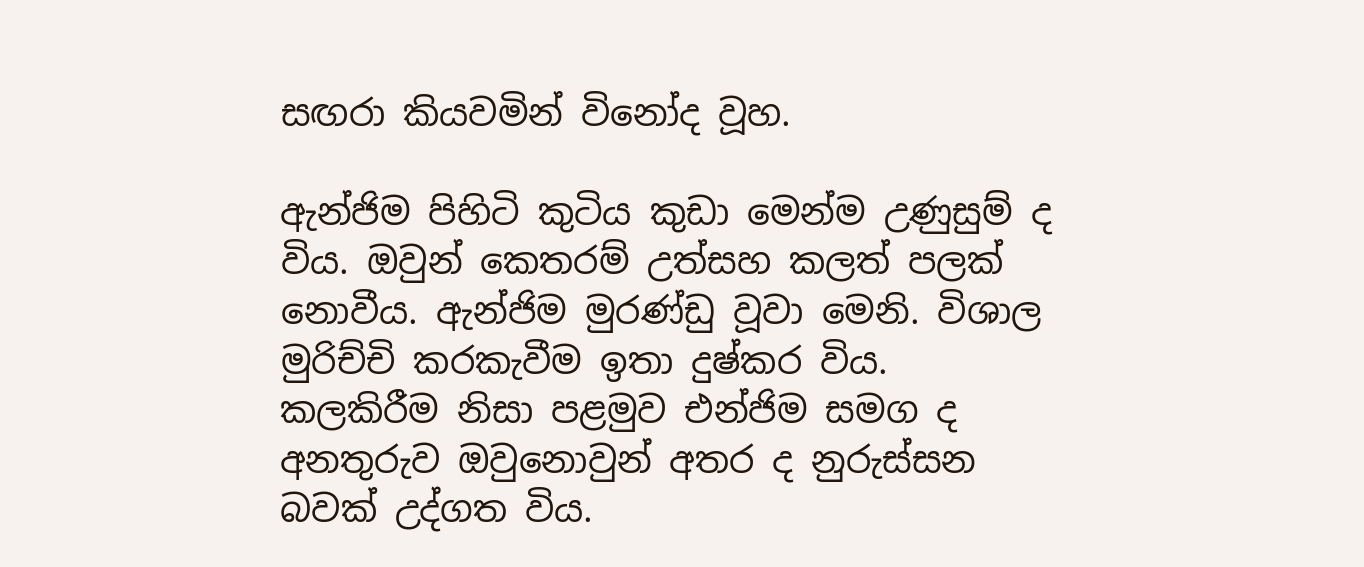සඟරා කියවමින් විනෝද වූහ.

ඇන්ජිම පිහිටි කුටිය කුඩා මෙන්ම උණුසුම් ද විය. ඔවුන් කෙතරම් උත්සහ කලත් පලක් නොවීය. ඇන්ජිම මුරණ්ඩු වූවා මෙනි. විශාල මුරිච්චි කරකැවීම ඉතා දුෂ්කර විය. කලකිරීම නිසා පළමුව එන්ජිම සමග ද අනතුරුව ඔවුනොවුන් අතර ද නුරුස්සන බවක් උද්ගත විය.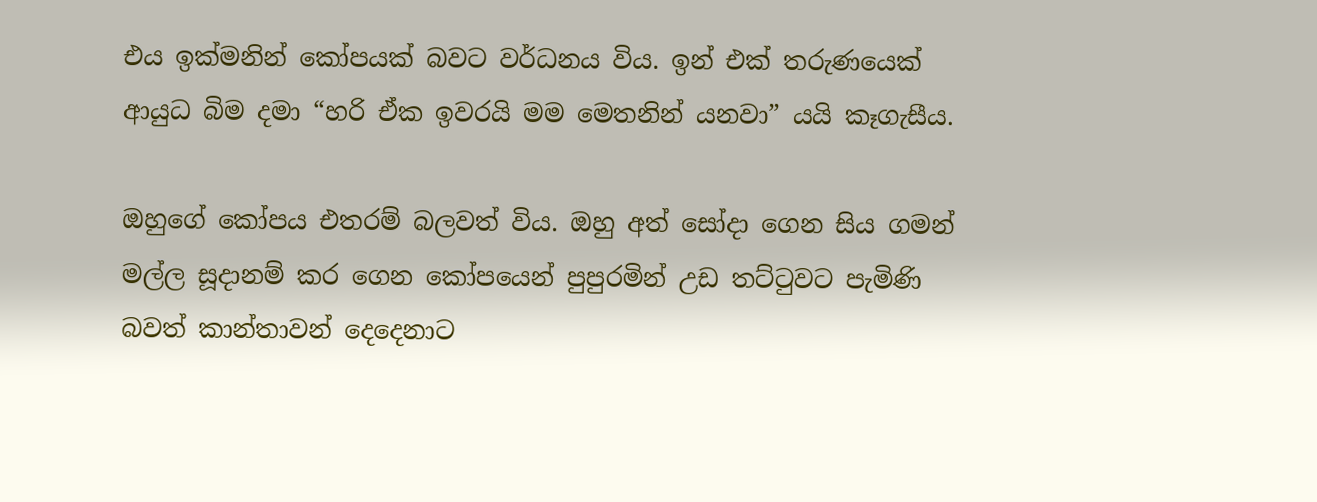එය ඉක්මනින් කෝපයක් බවට වර්ධනය විය. ඉන් එක් තරුණයෙක් ආයුධ බිම දමා “හරි ඒක ඉවරයි මම මෙතනින් යනවා” යයි කෑගැසීය.

ඔහුගේ කෝපය එතරම් බලවත් විය. ඔහු අත් සෝදා ගෙන සිය ගමන් මල්ල සූදානම් කර ගෙන කෝපයෙන් පුපුරමින් උඩ තට්ටුවට පැමිණි බවත් කාන්තාවන් දෙදෙනාට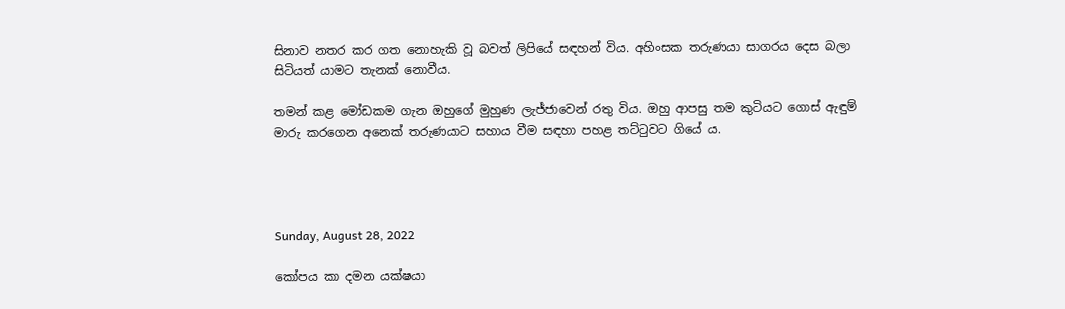සිනාව නතර කර ගත නොහැකි වූ බවත් ලිපියේ සඳහන් විය. අහිංසක තරුණයා සාගරය දෙස බලා සිටියත් යාමට තැනක් නොවීය.

තමන් කළ මෝඩකම ගැන ඔහුගේ මුහුණ ලැජ්ජාවෙන් රතු විය. ඔහු ආපසු තම කුටියට ගොස් ඇඳුම් මාරු කරගෙන අනෙක් තරුණයාට සහාය වීම සඳහා පහළ තට්ටුවට ගියේ ය.




Sunday, August 28, 2022

කෝපය කා දමන යක්ෂයා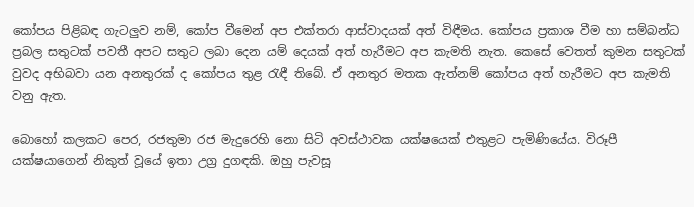කෝපය පිළිබඳ ගැටලුව නම්, කෝප වීමෙන් අප එක්තරා ආස්වාදයක් අත් විඳීමය. කෝපය ප්‍රකාශ වීම හා සම්බන්ධ ප්‍රබල සතුටක් පවතී අපට සතුට ලබා දෙන යම් දෙයක් අත් හැරීමට අප කැමති නැත. කෙසේ වෙතත් කුමන සතුටක් වුවද අභිබවා යන අනතුරක් ද කෝපය තුළ රැඳී තිබේ. ඒ අනතුර මතක ඇත්නම් කෝපය අත් හැරීමට අප කැමති වනු ඇත.

බොහෝ කලකට පෙර, රජතුමා රජ මැදුරෙහි නො සිටි අවස්ථාවක යක්ෂයෙක් එතුළට පැමිණියේය. විරූපී යක්ෂයාගෙන් නිකුත් වූයේ ඉතා උග්‍ර දුගඳකි. ඔහු පැවසූ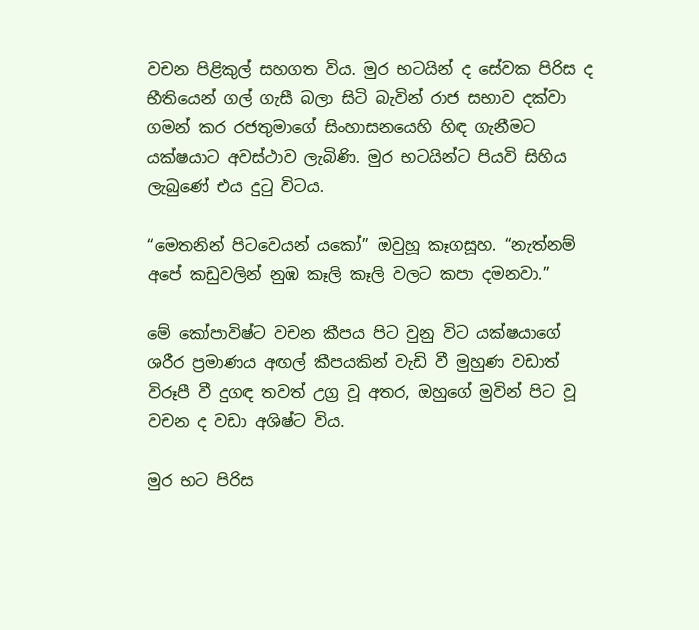වචන පිළිකුල් සහගත විය. මුර භටයින් ද සේවක පිරිස ද භීතියෙන් ගල් ගැසී බලා සිටි බැවින් රාජ සභාව දක්වා ගමන් කර රජතුමාගේ සිංහාසනයෙහි හිඳ ගැනීමට යක්ෂයාට අවස්ථාව ලැබිණි. මුර භටයින්ට පියවි සිහිය ලැබුණේ එය දුටු විටය.

“මෙතනින් පිටවෙයන් යකෝ” ඔවුහූ කෑගසූහ. “නැත්නම් අපේ කඩුවලින් නුඹ කෑලි කෑලි වලට කපා දමනවා.”

මේ කෝපාවිෂ්ට වචන කීපය පිට වුනු විට යක්ෂයාගේ ශරීර ප්‍රමාණය අඟල් කීපයකින් වැඩි වී මුහුණ වඩාත් විරූපී වී දුගඳ තවත් උග්‍ර වූ අතර, ඔහුගේ මුවින් පිට වූ වචන ද වඩා අශිෂ්ට විය.

මුර භට පිරිස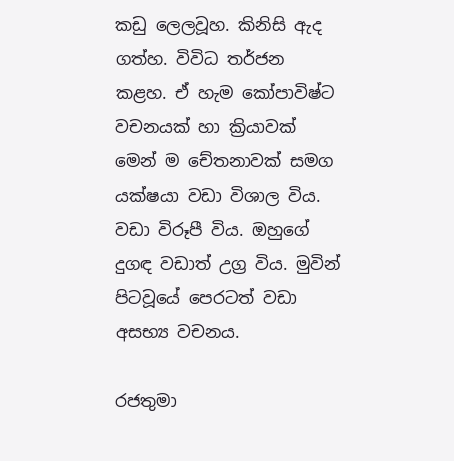කඩු ලෙලවූහ. කිනිසි ඇද ගත්හ. විවිධ තර්ජන කළහ. ඒ හැම කෝපාවිෂ්ට වචනයක් හා ක්‍රියාවක් මෙන් ම චේතනාවක් සමග යක්ෂයා වඩා විශාල විය. වඩා විරූපී විය. ඔහුගේ දුගඳ වඩාත් උග්‍ර විය. මුවින් පිටවූයේ පෙරටත් වඩා අසභ්‍ය වචනය.

රජතුමා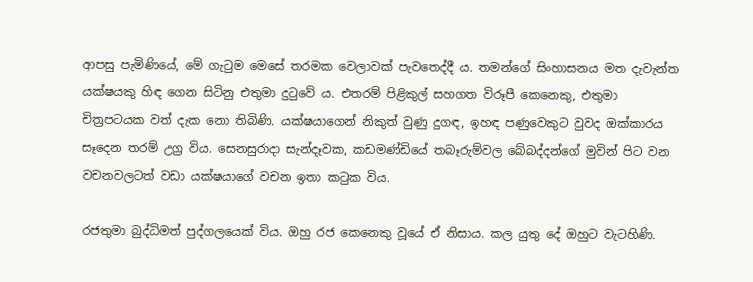ආපසු පැමිණියේ, මේ ගැටුම මෙසේ තරමක වෙලාවක් පැවතෙද්දී ය. තමන්ගේ සිංහාසනය මත දැවැන්ත යක්ෂයකු හිඳ ගෙන සිටිනු එතුමා දුටුවේ ය. එතරම් පිළිකුල් සහගත විරූපී කෙනෙකු, එතුමා චිත්‍රපටයක වත් දැක නො තිබිණි. යක්ෂයාගෙන් නිකුත් වුණු දුගඳ, ඉහඳ පණුවෙකුට වුවද ඔක්කාරය සෑදෙන තරම් උග්‍ර විය. සෙනසුරාදා සැන්දෑවක, කඩමණ්ඩියේ තබෑරුම්වල බේබද්දන්ගේ මුවින් පිට වන වචනවලටත් වඩා යක්ෂයාගේ වචන ඉතා කටුක විය.

රජතුමා බුද්ධිමත් පුද්ගලයෙක් විය. ඔහු රජ කෙනෙකු වූයේ ඒ නිසාය. කල යුතු දේ ඔහුට වැටහිණි.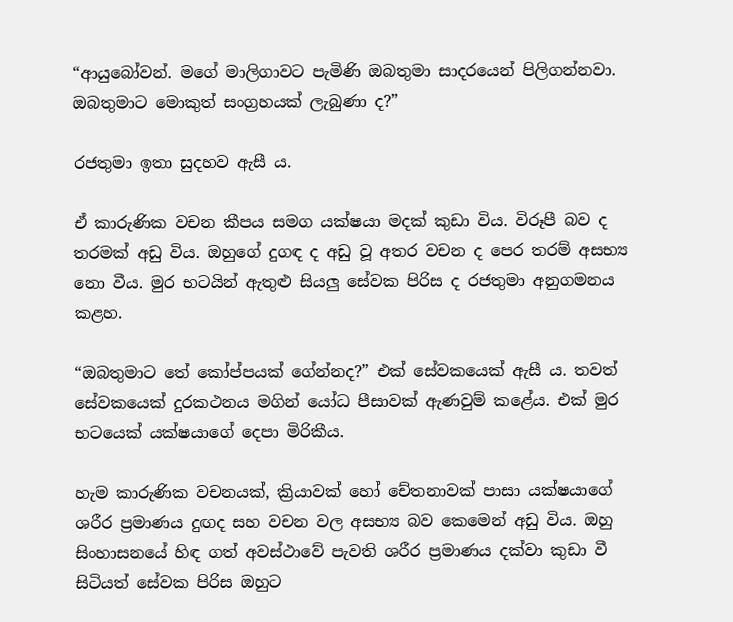“ආයුබෝවන්. මගේ මාලිගාවට පැමිණි ඔබතුමා සාදරයෙන් පිලිගන්නවා. ඔබතුමාට මොකුත් සංග්‍රහයක් ලැබුණා ද?”

රජතුමා ඉතා සුදහව ඇසී ය.

ඒ කාරුණික වචන කීපය සමග යක්ෂයා මදක් කුඩා විය. විරූපී බව ද තරමක් අඩු විය. ඔහුගේ දුගඳ ද අඩු වූ අතර වචන ද පෙර තරම් අසභ්‍ය නො වීය. මුර භටයින් ඇතුළු සියලු සේවක පිරිස ද රජතුමා අනුගමනය කළහ.

“ඔබතුමාට තේ කෝප්පයක් ගේන්නද?” එක් සේවකයෙක් ඇසී ය. තවත් සේවකයෙක් දුරකථනය මගින් යෝධ පීසාවක් ඇණවුම් කළේය. එක් මුර භටයෙක් යක්ෂයාගේ දෙපා මිරිකීය.

හැම කාරුණික වචනයක්, ක්‍රියාවක් හෝ චේතනාවක් පාසා යක්ෂයාගේ ශරීර ප්‍රමාණය දුඟද සහ වචන වල අසභ්‍ය බව කෙමෙන් අඩු විය. ඔහු සිංහාසනයේ හිඳ ගත් අවස්ථාවේ පැවති ශරීර ප්‍රමාණය දක්වා කුඩා වී සිටියත් සේවක පිරිස ඔහුට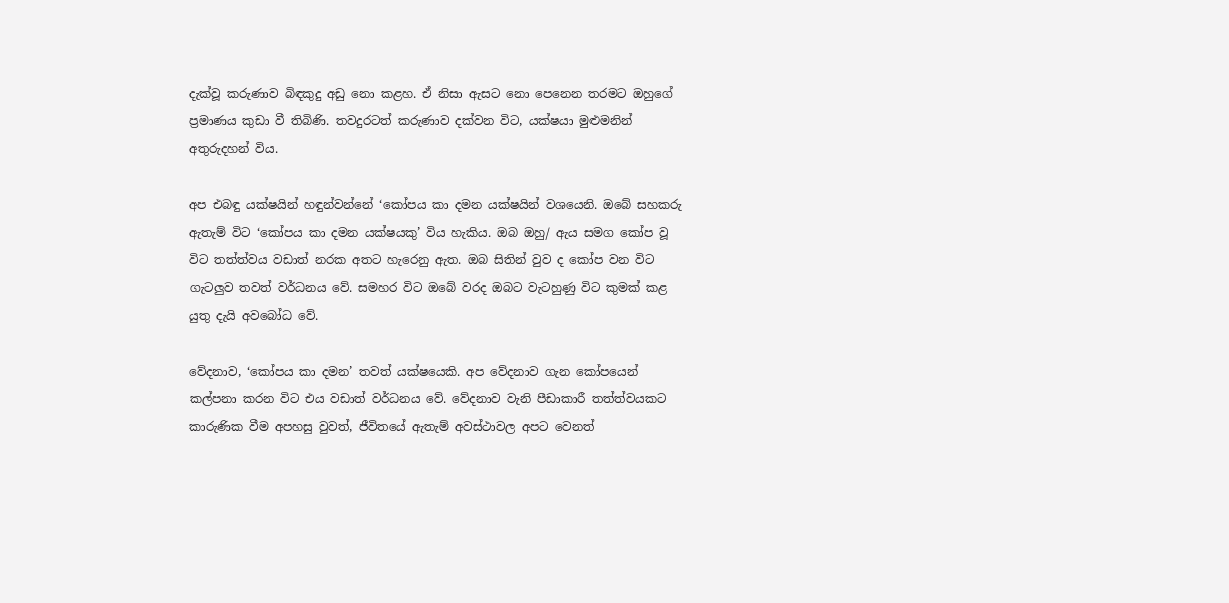දැක්වූ කරුණාව බිඳකුදු අඩු නො කළහ. ඒ නිසා ඇසට නො පෙනෙන තරමට ඔහුගේ ප්‍රමාණය කුඩා වී තිබිණි. තවදුරටත් කරුණාව දක්වන විට, යක්ෂයා මුළුමනින් අතුරුදහන් විය.

අප එබඳු යක්ෂයින් හඳුන්වන්නේ ‘කෝපය කා දමන යක්ෂයින් වශයෙනි. ඔබේ සහකරු ඇතැම් විට ‘කෝපය කා දමන යක්ෂයකු’ විය හැකිය. ඔබ ඔහු/ ඇය සමග කෝප වූ විට තත්ත්වය වඩාත් නරක අතට හැරෙනු ඇත. ඔබ සිතින් වුව ද කෝප වන විට ගැටලුව තවත් වර්ධනය වේ. සමහර විට ඔබේ වරද ඔබට වැටහුණු විට කුමක් කළ යුතු දැයි අවබෝධ වේ.

වේදනාව, ‘කෝපය කා දමන’ තවත් යක්ෂයෙකි. අප වේදනාව ගැන කෝපයෙන් කල්පනා කරන විට එය වඩාත් වර්ධනය වේ. වේදනාව වැනි පීඩාකාරී තත්ත්වයකට කාරුණික වීම අපහසු වුවත්, ජීවිතයේ ඇතැම් අවස්ථාවල අපට වෙනත්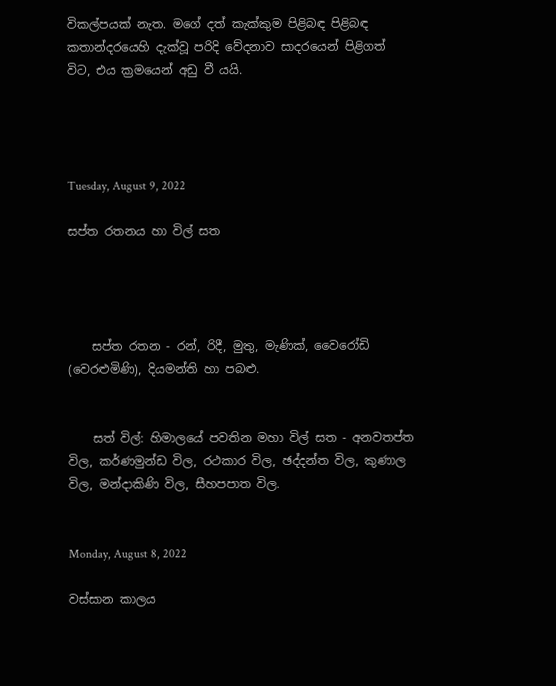විකල්පයක් නැත. මගේ දත් කැක්කුම පිළිබඳ පිළිබඳ කතාන්දරයෙහි දැක්වූ පරිදි වේදනාව සාදරයෙන් පිළිගත් විට, එය ක්‍රමයෙන් අඩු වී යයි.




Tuesday, August 9, 2022

සප්ත රතනය හා විල් සත




    සප්ත රතන - රන්, රිදී, මුතු, මැණික්, වෛරෝඩි (වෙරළුමිණි), දියමන්ති හා පබළු.


    සත් විල්: හිමාලයේ පවතින මහා විල් සත - අනවතප්ත විල, කර්ණමුන්ඩ විල, රථකාර විල, ඡද්දන්ත විල, කුණාල විල, මන්දාකිණි විල, සීහපපාත විල.


Monday, August 8, 2022

වස්සාන කාලය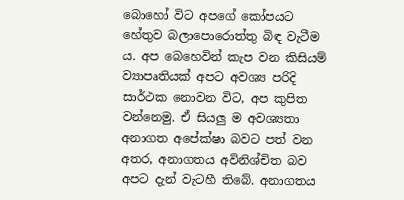බොහෝ විට අපගේ කෝපයට හේතුව බලාපොරොත්තු බිඳ වැටීම ය. අප බෙහෙවින් කැප වන කිසියම් ව්‍යාපෘතියක් අපට අවශ්‍ය පරිදි සාර්ථක නොවන විට, අප කුපිත වන්නෙමු. ඒ සියලු ම අවශ්‍යතා අනාගත අපේක්ෂා බවට පත් වන අතර, අනාගතය අවිනිශ්චිත බව අපට දැන් වැටහී තිබේ. අනාගතය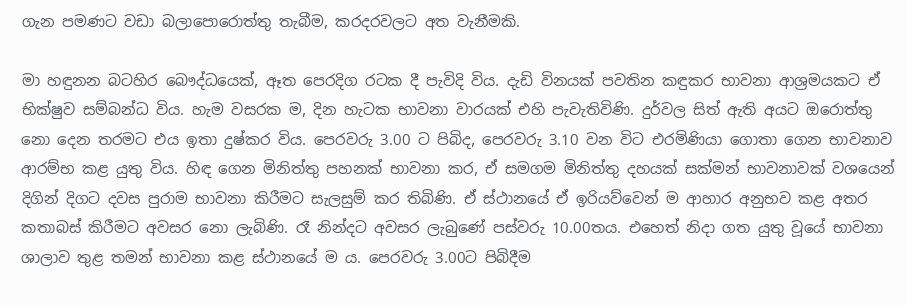ගැන පමණට වඩා බලාපොරොත්තු තැබීම, කරදරවලට අත වැනීමකි.

මා හඳුනන බටහිර බෞද්ධයෙක්, ඈත පෙරදිග රටක දී පැවිදි විය. දැඩි විනයක් පවතින කඳුකර භාවනා ආශ්‍රමයකට ඒ භික්ෂුව සම්බන්ධ විය. හැම වසරක ම, දින හැටක භාවනා වාරයක් එහි පැවැතිවිණි. දුර්වල සිත් ඇති අයට ඔරොත්තු නො දෙන තරමට එය ඉතා දුෂ්කර විය. පෙරවරු 3.00 ට පිබිද, පෙරවරු 3.10 වන විට එරමිණියා ගොතා ගෙන භාවනාව ආරම්භ කළ යුතු විය. හිඳ ගෙන මිනිත්තු පහනක් භාවනා කර, ඒ සමගම මිනිත්තු දහයක් සක්මන් භාවනාවක් වශයෙන් දිගින් දිගට දවස පුරාම භාවනා කිරීමට සැලසුම් කර තිබිණි. ඒ ස්ථානයේ ඒ ඉරියව්වෙන් ම ආහාර අනුභව කළ අතර කතාබස් කිරීමට අවසර නො ලැබිණි. රෑ නින්දට අවසර ලැබුණේ පස්වරු 10.00තය. එහෙත් නිදා ගත යුතු වූයේ භාවනා ශාලාව තුළ තමන් භාවනා කළ ස්ථානයේ ම ය. පෙරවරු 3.00ට පිබිදීම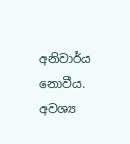අනිවාර්ය නොවීය. අවශ්‍ය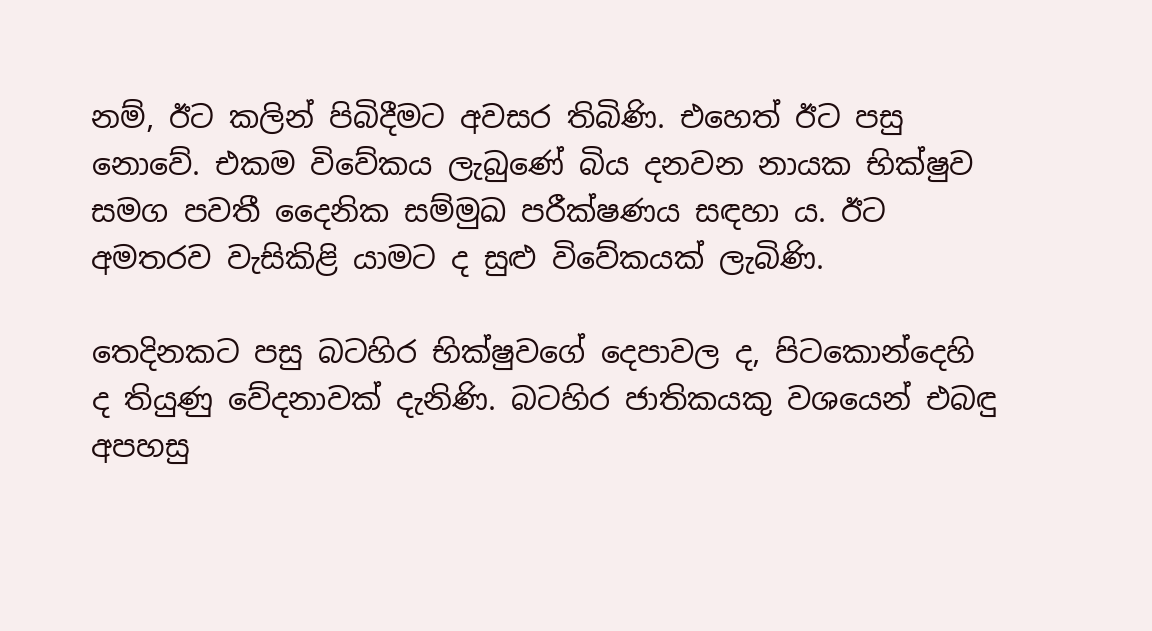නම්, ඊට කලින් පිබිදීමට අවසර තිබිණි. එහෙත් ඊට පසු නොවේ. එකම විවේකය ලැබුණේ බිය දනවන නායක භික්ෂුව සමග පවතී දෛනික සම්මුඛ පරීක්ෂණය සඳහා ය. ඊට අමතරව වැසිකිළි යාමට ද සුළු විවේකයක් ලැබිණි.

තෙදිනකට පසු බටහිර භික්ෂුවගේ දෙපාවල ද, පිටකොන්දෙහි ද තියුණු වේදනාවක් දැනිණි. බටහිර ජාතිකයකු වශයෙන් එබඳු අපහසු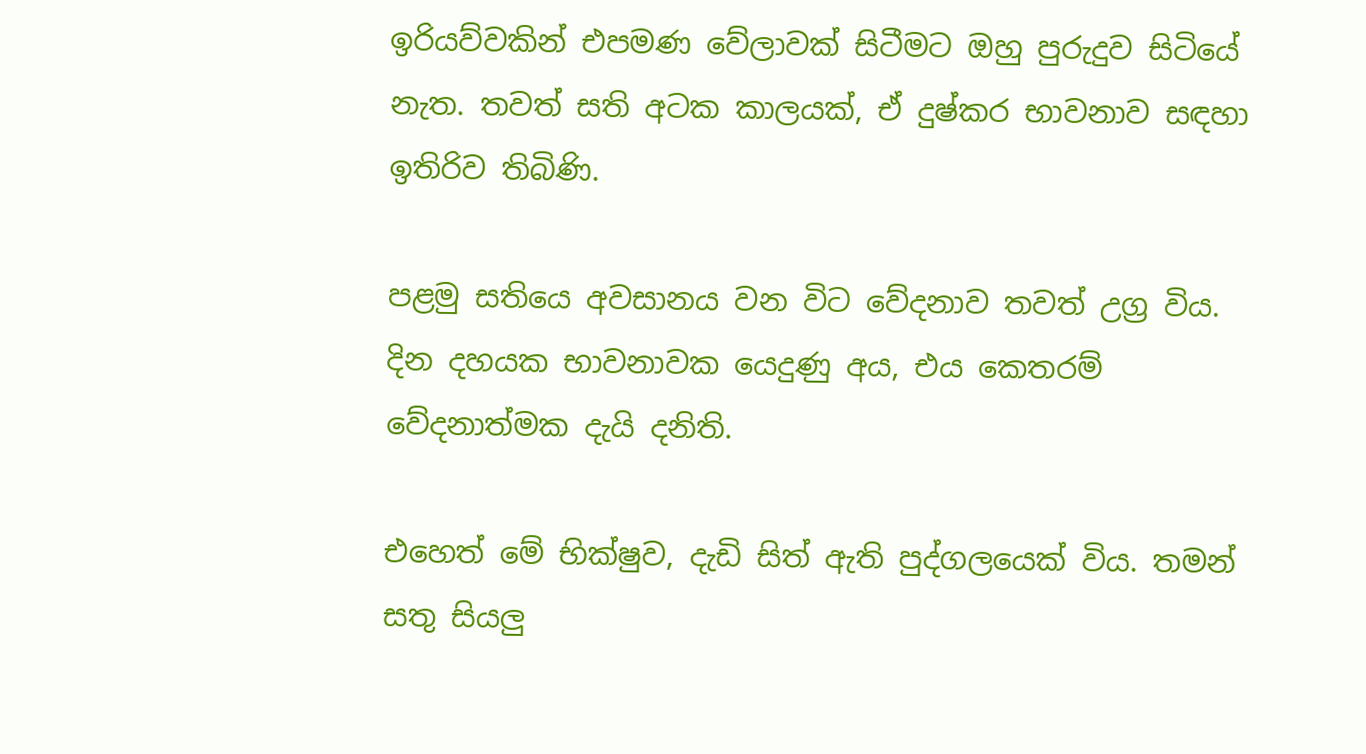ඉරියව්වකින් එපමණ වේලාවක් සිටීමට ඔහු පුරුදුව සිටියේ නැත. තවත් සති අටක කාලයක්, ඒ දුෂ්කර භාවනාව සඳහා ඉතිරිව තිබිණි.

පළමු සතියෙ අවසානය වන විට වේදනාව තවත් උග්‍ර විය. දින දහයක භාවනාවක යෙදුණු අය, එය කෙතරම් වේදනාත්මක දැයි දනිති.

එහෙත් මේ භික්ෂුව, දැඩි සිත් ඇති පුද්ගලයෙක් විය. තමන් සතු සියලු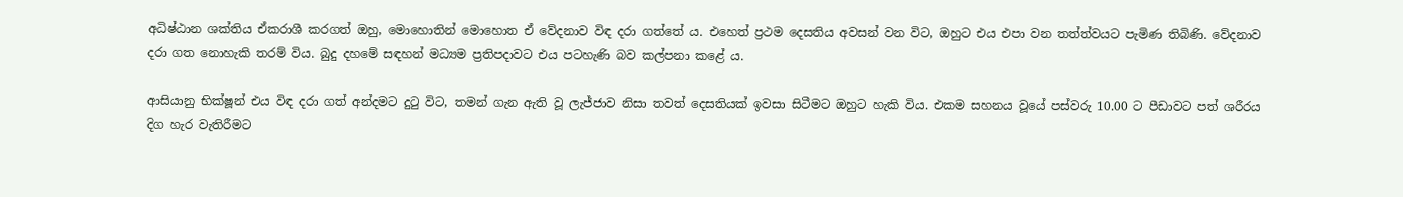අධිෂ්ඨාන ශක්තිය ඒකරාශී කරගත් ඔහු, මොහොතින් මොහොත ඒ වේදනාව විඳ දරා ගත්තේ ය. එහෙත් ප්‍රථම දෙසතිය අවසන් වන විට, ඔහුට එය එපා වන තත්ත්වයට පැමිණ තිබිණි. වේදනාව දරා ගත නොහැකි තරම් විය. බුදු දහමේ සඳහන් මධ්‍යම ප්‍රතිපදාවට එය පටහැණි බව කල්පනා කළේ ය.

ආසියානු භික්ෂූන් එය විඳ දරා ගත් අන්දමට දුටු විට, තමන් ගැන ඇති වූ ලැජ්ජාව නිසා තවත් දෙසතියක් ඉවසා සිටීමට ඔහුට හැකි විය. එකම සහනය වූයේ පස්වරු 10.00 ට පීඩාවට පත් ශරීරය දිග හැර වැතිරීමට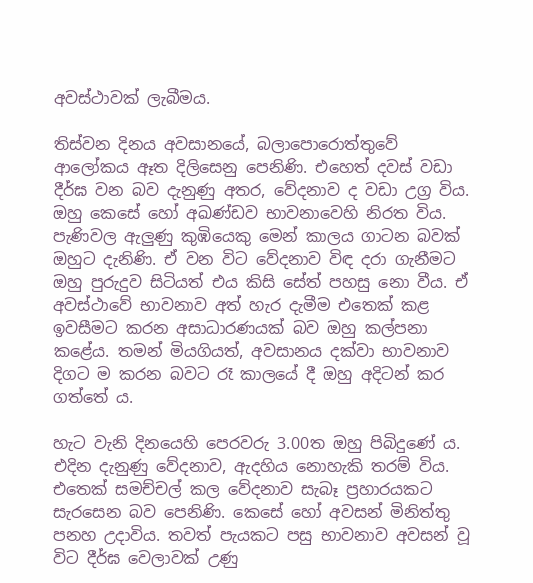අවස්ථාවක් ලැබීමය.

තිස්වන දිනය අවසානයේ, බලාපොරොත්තුවේ ආලෝකය ඈත දිලිසෙනු පෙනිණි. එහෙත් දවස් වඩා දීර්ඝ වන බව දැනුණු අතර, වේදනාව ද වඩා උග්‍ර විය. ඔහු කෙසේ හෝ අඛණ්ඩව භාවනාවෙහි නිරත විය. පැණිවල ඇලුණු කුඹියෙකු මෙන් කාලය ගාටන බවක් ඔහුට දැනිණි. ඒ වන විට වේදනාව විඳ දරා ගැනීමට ඔහු පුරුදුව සිටියත් එය කිසි සේත් පහසු නො වීය. ඒ අවස්ථාවේ භාවනාව අත් හැර දැමීම එතෙක් කළ ඉවසීමට කරන අසාධාරණයක් බව ඔහු කල්පනා කළේය. තමන් මියගියත්, අවසානය දක්වා භාවනාව දිගට ම කරන බවට රෑ කාලයේ දී ඔහු අදිටන් කර ගත්තේ ය.

හැට වැනි දිනයෙහි පෙරවරු 3.00ත ඔහු පිබිදුණේ ය. එදින දැනුණු වේදනාව, ඇදහිය නොහැකි තරම් විය. එතෙක් සමච්චල් කල වේදනාව සැබෑ ප්‍රහාරයකට සැරසෙන බව පෙනිණි. කෙසේ හෝ අවසන් මිනිත්තු පනහ උදාවිය. තවත් පැයකට පසු භාවනාව අවසන් වූ විට දීර්ඝ වෙලාවක් උණු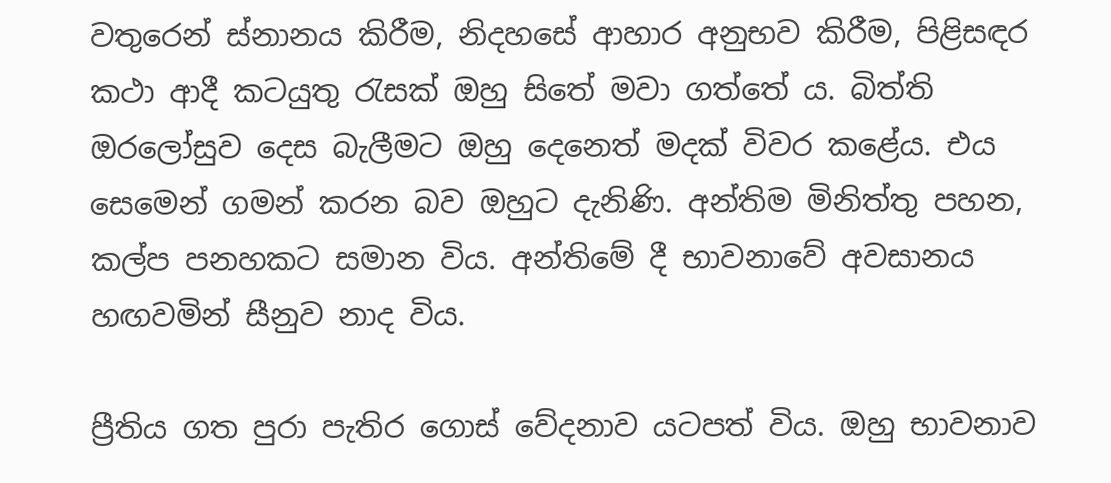වතුරෙන් ස්නානය කිරීම, නිදහසේ ආහාර අනුභව කිරීම, පිළිසඳර කථා ආදී කටයුතු රැසක් ඔහු සිතේ මවා ගත්තේ ය. බිත්ති ඔරලෝසුව දෙස බැලීමට ඔහු දෙනෙත් මදක් විවර කළේය. එය සෙමෙන් ගමන් කරන බව ඔහුට දැනිණි. අන්තිම මිනිත්තු පහන, කල්ප පනහකට සමාන විය. අන්තිමේ දී භාවනාවේ අවසානය හඟවමින් සීනුව නාද විය.

ප්‍රීතිය ගත පුරා පැතිර ගොස් වේදනාව යටපත් විය. ඔහු භාවනාව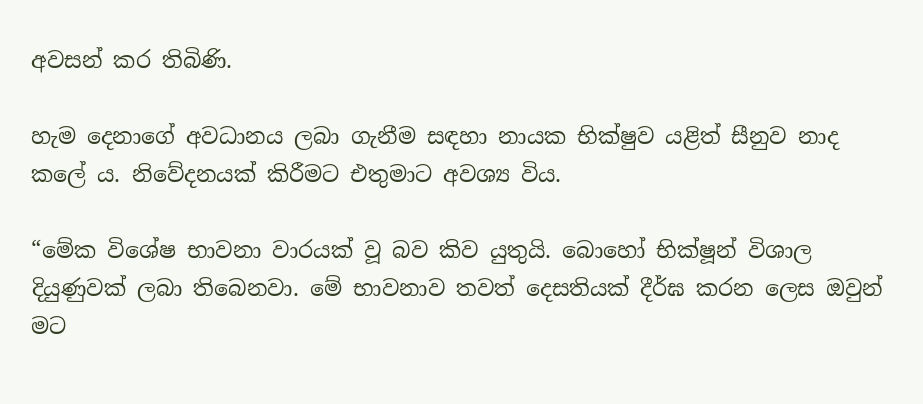අවසන් කර තිබිණි.

හැම දෙනාගේ අවධානය ලබා ගැනීම සඳහා නායක භික්ෂුව යළිත් සීනුව නාද කලේ ය. නිවේදනයක් කිරීමට එතුමාට අවශ්‍ය විය.

“මේක විශේෂ භාවනා වාරයක් වූ බව කිව යුතුයි. බොහෝ භික්ෂූන් විශාල දියුණුවක් ලබා තිබෙනවා. මේ භාවනාව තවත් දෙසතියක් දීර්ඝ කරන ලෙස ඔවුන් මට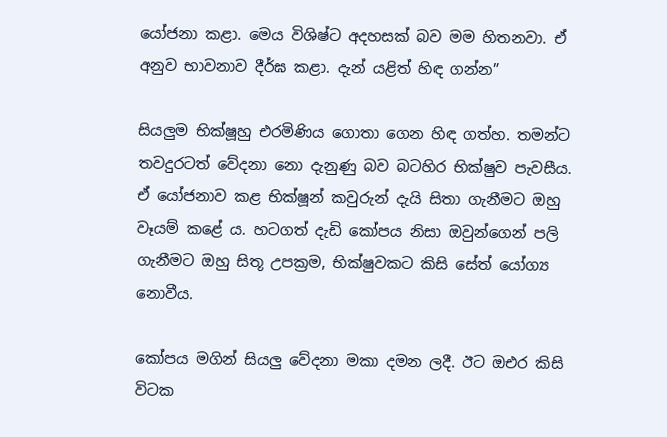යෝජනා කළා. මෙය විශිෂ්ට අදහසක් බව මම හිතනවා. ඒ අනුව භාවනාව දීර්ඝ කළා. දැන් යළිත් හිඳ ගන්න”

සියලුම භික්ෂූහු එරමිණිය ගොතා ගෙන හිඳ ගත්හ. තමන්ට තවදුරටත් වේදනා නො දැනුණු බව බටහිර භික්ෂුව පැවසීය. ඒ යෝජනාව කළ භික්ෂූන් කවුරුන් දැයි සිතා ගැනීමට ඔහු වෑයම් කළේ ය. හටගත් දැඩි කෝපය නිසා ඔවුන්ගෙන් පලි ගැනීමට ඔහු සිතූ උපක්‍රම, භික්ෂුවකට කිසි සේත් යෝග්‍ය නොවීය.

කෝපය මගින් සියලු වේදනා මකා දමන ලදී. ඊට ඔඑර කිසි විටක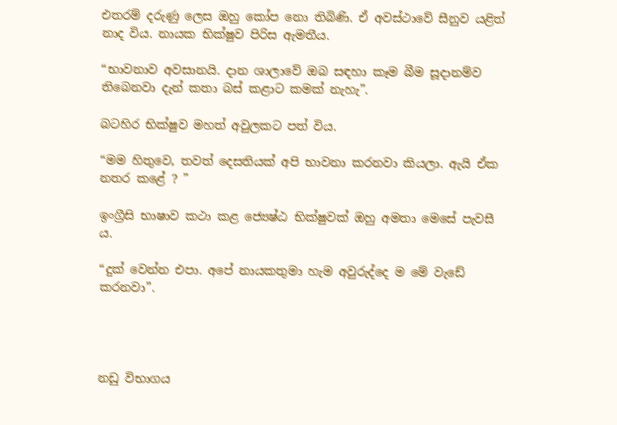එතරම් දරුණු ලෙස ඔහු කෝප නො තිබිණි. ඒ අවස්ථාවේ සීනුව යළිත් නාද විය. නායක භික්ෂුව පිරිස ඇමතීය.

“භාවනාව අවසානයි. දාන ශාලාවේ ඔබ සඳහා කෑම බීම සූදානම්ව තිබෙනවා දැන් කතා බස් කළාට කමක් නැහැ”.

බටහිර භික්ෂුව මහත් අවුලකට පත් විය.

“මම හිතුවෙ, තවත් දෙසතියක් අපි භාවනා කරනවා කියලා. ඇයි ඒක නතර කළේ ? ”

ඉංග්‍රීසි භාෂාව කථා කළ ජ්‍යෙෂ්ඨ භික්ෂුවක් ඔහු අමතා මෙසේ පැවසී ය.

“දුක් වෙන්න එපා. අපේ නායකතුමා හැම අවුරුද්දෙ ම මේ වැඩේ කරනවා”.




නඩු විභාගය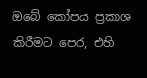ඔබේ කෝපය ප්‍රකාශ කිරීමට පෙර, එහි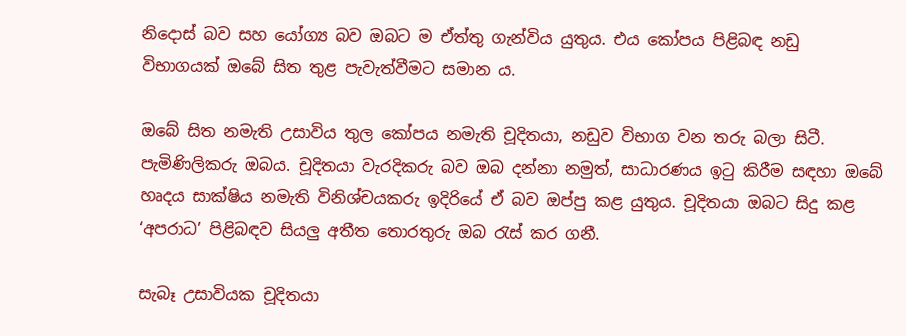නිදොස් බව සහ යෝග්‍ය බව ඔබට ම ඒත්තු ගැන්විය යුතුය. එය කෝපය පිළිබඳ නඩු විභාගයක් ඔබේ සිත තුළ පැවැත්වීමට සමාන ය.

ඔබේ සිත නමැති උසාවිය තුල කෝපය නමැති චූදිතයා, නඩුව විභාග වන තරු බලා සිටී. පැමිණිලිකරු ඔබය. චූදිතයා වැරදිකරු බව ඔබ දන්නා නමුත්, සාධාරණය ඉටු කිරීම සඳහා ඔබේ හෘදය සාක්ෂිය නමැති විනිශ්චයකරු ඉදිරියේ ඒ බව ඔප්පු කළ යුතුය. චූදිතයා ඔබට සිදු කළ ‘අපරාධ’ පිළිබඳව සියලු අතීත තොරතුරු ඔබ රැස් කර ගනී.

සැබෑ උසාවියක චූදිතයා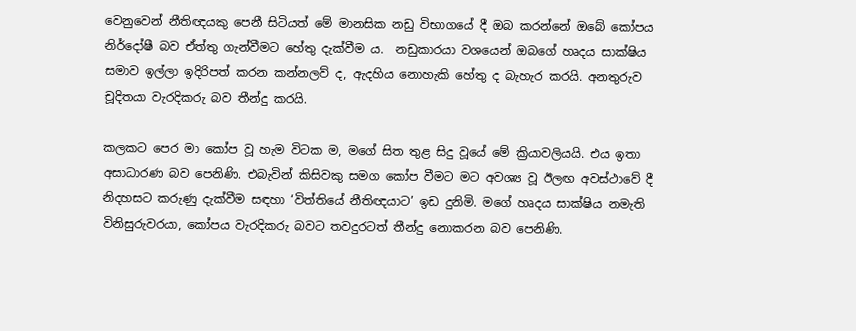වෙනුවෙන් නීතිඥයකු පෙනී සිටියත් මේ මානසික නඩු විභාගයේ දී ඔබ කරන්නේ ඔබේ කෝපය නිර්දෝෂී බව ඒත්තු ගැන්වීමට හේතු දැක්වීම ය.  නඩුකාරයා වශයෙන් ඔබගේ හෘදය සාක්ෂිය සමාව ඉල්ලා ඉදිරිපත් කරන කන්නලව් ද, ඇදහිය නොහැකි හේතු ද බැහැර කරයි. අනතුරුව චූදිතයා වැරදිකරු බව තීන්දු කරයි.

කලකට පෙර මා කෝප වූ හැම විටක ම, මගේ සිත තුළ සිදු වූයේ මේ ක්‍රියාවලියයි. එය ඉතා අසාධාරණ බව පෙනිණි. එබැවින් කිසිවකු සමග කෝප වීමට මට අවශ්‍ය වූ ඊලඟ අවස්ථාවේ දී නිදහසට කරුණු දැක්වීම සඳහා ‘විත්තියේ නීතිඥයාට’ ඉඩ දුනිමි. මගේ හෘදය සාක්ෂිය නමැති විනිසුරුවරයා, කෝපය වැරදිකරු බවට තවදුරටත් තීන්දු නොකරන බව පෙනිණි.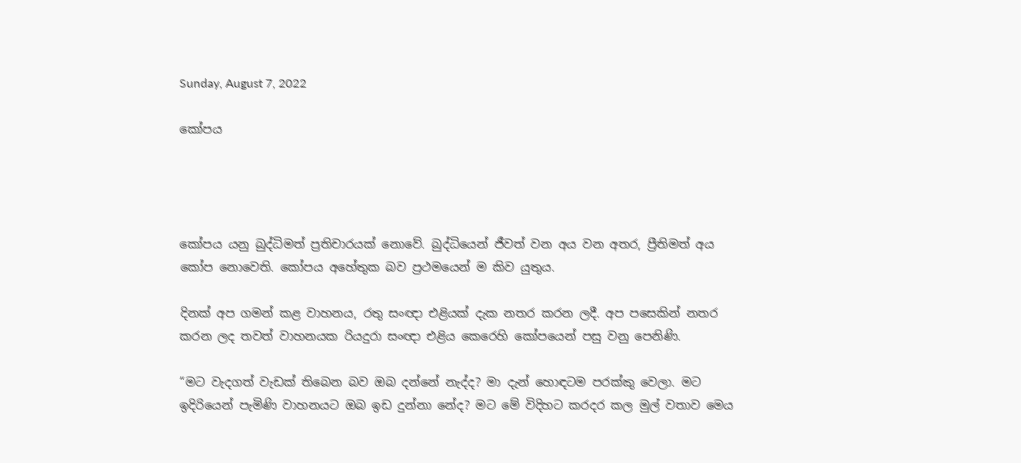Sunday, August 7, 2022

කෝපය




කෝපය යනු බුද්ධිමත් ප්‍රතිචාරයක් නොවේ. බුද්ධියෙන් ජීවත් වන අය වන අතර, ප්‍රීතිමත් අය කෝප නොවෙති. කෝපය අහේතුක බව ප්‍රථමයෙන් ම කිව යුතුය.

දිනක් අප ගමන් කළ වාහනය, රතු සංඥා එළියක් දැක නතර කරන ලදී. අප පසෙකින් නතර කරන ලද තවත් වාහනයක රියදුරා සංඥා එළිය කෙරෙහි කෝපයෙන් පසු වනු පෙනිණි.

“මට වැදගත් වැඩක් තිබෙන බව ඔබ දන්නේ නැද්ද? මා දැන් හොඳටම පරක්කු වෙලා. මට ඉදිරියෙන් පැමිණි වාහනයට ඔබ ඉඩ දුන්නා නේද? මට මේ විදිහට කරදර කල මුල් වතාව මෙය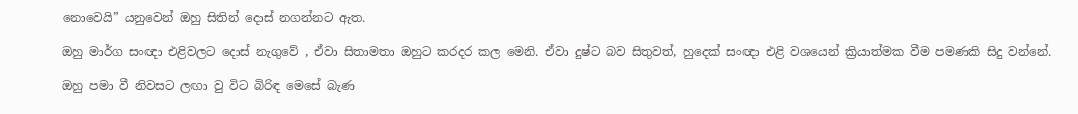නොවෙයි” යනුවෙන් ඔහු සිතින් දොස් නගන්නට ඇත.

ඔහු මාර්ග සංඥා එළිවලට දොස් නැගුවේ , ඒවා සිතාමතා ඔහුට කරදර කල මෙනි. ඒවා දුෂ්ට බව සිතුවත්, හුදෙක් සංඥා එළි වශයෙන් ක්‍රියාත්මක වීම පමණකි සිදු වන්නේ.

ඔහු පමා වී නිවසට ලඟා වු විට බිරිඳ මෙසේ බැණ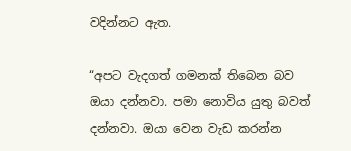වදින්නට ඇත.

“අපට වැදගත් ගමනක් තිබෙන බව ඔයා දන්නවා. පමා නොවිය යුතු බවත් දන්නවා. ඔයා වෙන වැඩ කරන්න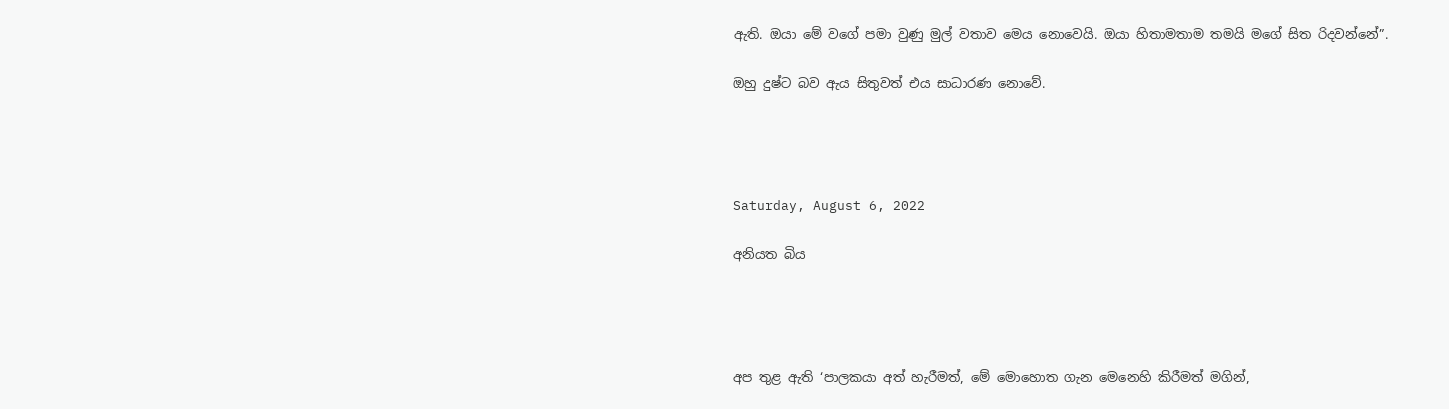ඇති. ඔයා මේ වගේ පමා වුණු මුල් වතාව මෙය නොවෙයි. ඔයා හිතාමතාම තමයි මගේ සිත රිදවන්නේ”.

ඔහු දුෂ්ට බව ඇය සිතුවත් එය සාධාරණ නොවේ.




Saturday, August 6, 2022

අනියත බිය




අප තුළ ඇති ‘පාලකයා අත් හැරීමත්, මේ මොහොත ගැන මෙනෙහි කිරීමත් මගින්,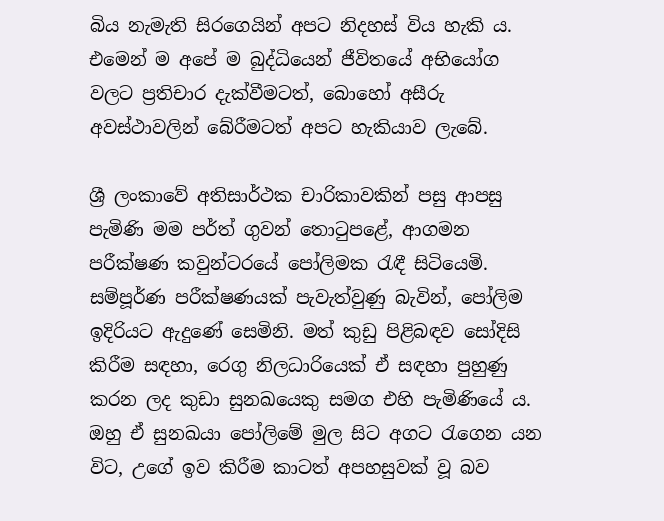බිය නැමැති සිරගෙයින් අපට නිදහස් විය හැකි ය. එමෙන් ම අපේ ම බුද්ධියෙන් ජීවිතයේ අභියෝග වලට ප්‍රතිචාර දැක්වීමටත්, බොහෝ අසීරු අවස්ථාවලින් බේරීමටත් අපට හැකියාව ලැබේ.

ශ්‍රී ලංකාවේ අතිසාර්ථක චාරිකාවකින් පසු ආපසු පැමිණි මම පර්ත් ගුවන් තොටුපළේ, ආගමන පරීක්ෂණ කවුන්ටරයේ පෝලිමක රැඳී සිටියෙමි. සම්පූර්ණ පරීක්ෂණයක් පැවැත්වුණු බැවින්, පෝලිම ඉදිරියට ඇදුණේ සෙමිනි. මත් කුඩු පිළිබඳව සෝදිසි කිරීම සඳහා, රෙගු නිලධාරියෙක් ඒ සඳහා පුහුණු කරන ලද කුඩා සුනඛයෙකු සමග එහි පැමිණියේ ය. ඔහු ඒ සුනඛයා පෝලිමේ මුල සිට අගට රැගෙන යන විට, උගේ ඉව කිරීම කාටත් අපහසුවක් වූ බව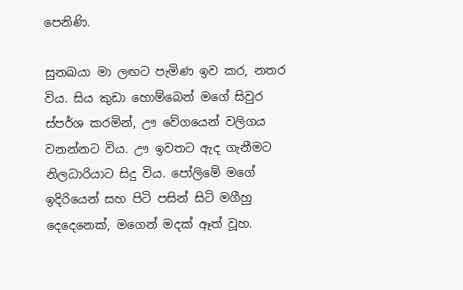පෙනිණි.

සුනඛයා මා ලඟට පැමිණ ඉව කර, නතර විය. සිය කුඩා හොම්බෙන් මගේ සිවුර ස්පර්ශ කරමින්, ඌ වේගයෙන් වලිගය වනන්නට විය. ඌ ඉවතට ඇද ගැනීමට නිලධාරියාට සිදු විය. පෝලිමේ මගේ ඉදිරියෙන් සහ පිටි පසින් සිටි මගීහු දෙදෙනෙක්, මගෙන් මදක් ඈත් වූහ.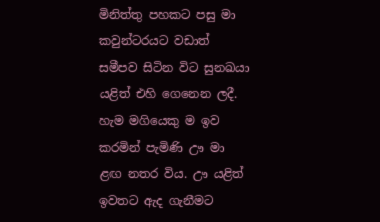මිනිත්තු පහකට පසු මා කවුන්ටරයට වඩාත් සමීපව සිටින විට සුනඛයා යළිත් එහි ගෙනෙන ලදී. හැම මගියෙකු ම ඉව කරමින් පැමිණි ඌ මා ළඟ නතර විය. ඌ යළිත් ඉවතට ඇද ගැනීමට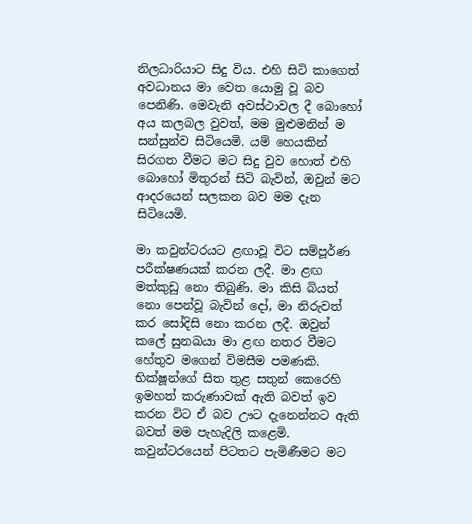නිලධාරියාට සිදු විය. එහි සිටි කාගෙත් අවධානය මා වෙත යොමු වූ බව පෙනිණි. මෙවැනි අවස්ථාවල දී බොහෝ අය කලබල වුවත්, මම මුළුමනින් ම සන්සුන්ව සිටියෙමි. යම් හෙයකින් සිරගත වීමට මට සිදු වුව හොත් එහි බොහෝ මිතුරන් සිටි බැවින්, ඔවුන් මට ආදරයෙන් සලකන බව මම දැන සිටියෙමි.

මා කවුන්ටරයට ළඟාවූ විට සම්පූර්ණ පරීක්ෂණයක් කරන ලදී. මා ළඟ මත්කුඩු නො තිබුණි. මා කිසි බියත් නො පෙන්වූ බැවින් දෝ, මා නිරුවත් කර සෝදිසි නො කරන ලදී. ඔවුන් කලේ සුනඛයා මා ළඟ නතර වීමට හේතුව මගෙන් විමසීම පමණකි. භික්ෂූන්ගේ සිත තුළ සතුන් කෙරෙහි ඉමහත් කරුණාවක් ඇති බවත් ඉව කරන විට ඒ බව ඌට දැනෙන්නට ඇති බවත් මම පැහැදිලි කළෙමි. කවුන්ටරයෙන් පිටතට පැමිණීමට මට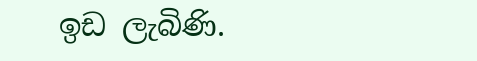ඉඩ ලැබිණි.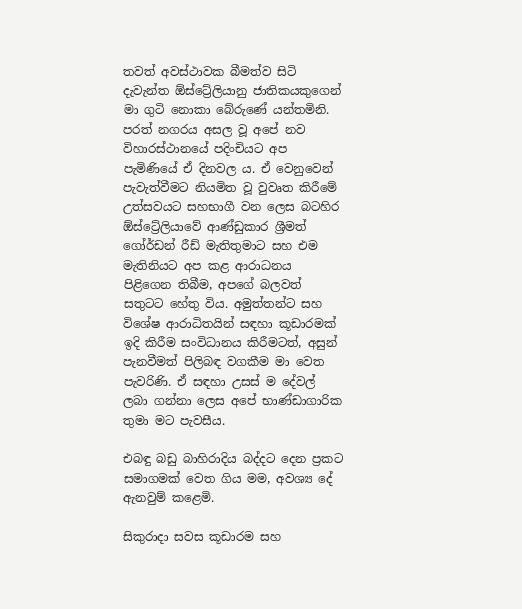තවත් අවස්ථාවක බීමත්ව සිටි දැවැන්ත ඕස්ට්‍රේලියානු ජාතිකයකුගෙන් මා ගුටි නොකා බේරුණේ යන්තමිනි. පරත් නගරය අසල වූ අපේ නව විහාරස්ථානයේ පදිංචියට අප පැමිණියේ ඒ දිනවල ය. ඒ වෙනුවෙන් පැවැත්වීමට නියමිත වූ වුවෘත කිරීමේ උත්සවයට සහභාගී වන ලෙස බටහිර ඕස්ට්‍රේලියාවේ ආණ්ඩුකාර ශ්‍රීමත් ගෝර්ඩන් රීඩ් මැතිතුමාට සහ එම මැතිනියට අප කළ ආරාධනය පිළිගෙන තිබීම, අපගේ බලවත් සතුටට හේතු විය. අමුත්තන්ට සහ විශේෂ ආරාධිතයින් සඳහා කූඩාරමක් ඉදි කිරීම සංවිධානය කිරීමටත්, අසුන් පැනවීමත් පිලිබඳ වගකීම මා වෙත පැවරිණි. ඒ සඳහා උසස් ම දේවල් ලබා ගන්නා ලෙස අපේ භාණ්ඩාගාරික තුමා මට පැවසීය.

එබඳු බඩු බාහිරාදිය බද්දට දෙන ප්‍රකට සමාගමක් වෙත ගිය මම, අවශ්‍ය දේ ඇනවුම් කළෙමි.

සිකුරාදා සවස කූඩාරම සහ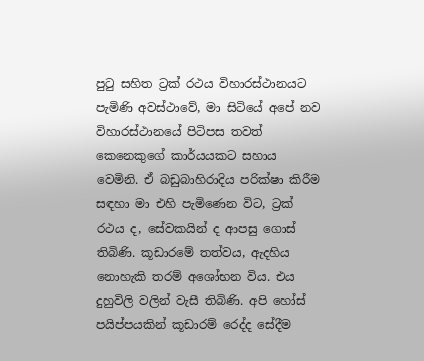පුටු සහිත ට්‍රක් රථය විහාරස්ථානයට පැමිණි අවස්ථාවේ, මා සිටියේ අපේ නව විහාරස්ථානයේ පිටිපස තවත් කෙනෙකුගේ කාර්යයකට සහාය වෙමිනි. ඒ බඩුබාහිරාදිය පරික්ෂා කිරීම සඳහා මා එහි පැමිණෙන විට, ට්‍රක් රථය ද, සේවකයින් ද ආපසු ගොස් තිබිණි. කූඩාරමේ තත්වය, ඇදහිය නොහැකි තරම් අශෝභන විය. එය දුහුවිලි වලින් වැසී තිබිණි. අපි හෝස් පයිප්පයකින් කූඩාරම් රෙද්ද සේදීම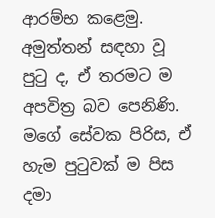ආරම්භ කළෙමු. අමුත්තන් සඳහා වූ පුටු ද, ඒ තරමට ම අපවිත්‍ර බව පෙනිණි. මගේ සේවක පිරිස, ඒ හැම පුටුවක් ම පිස දමා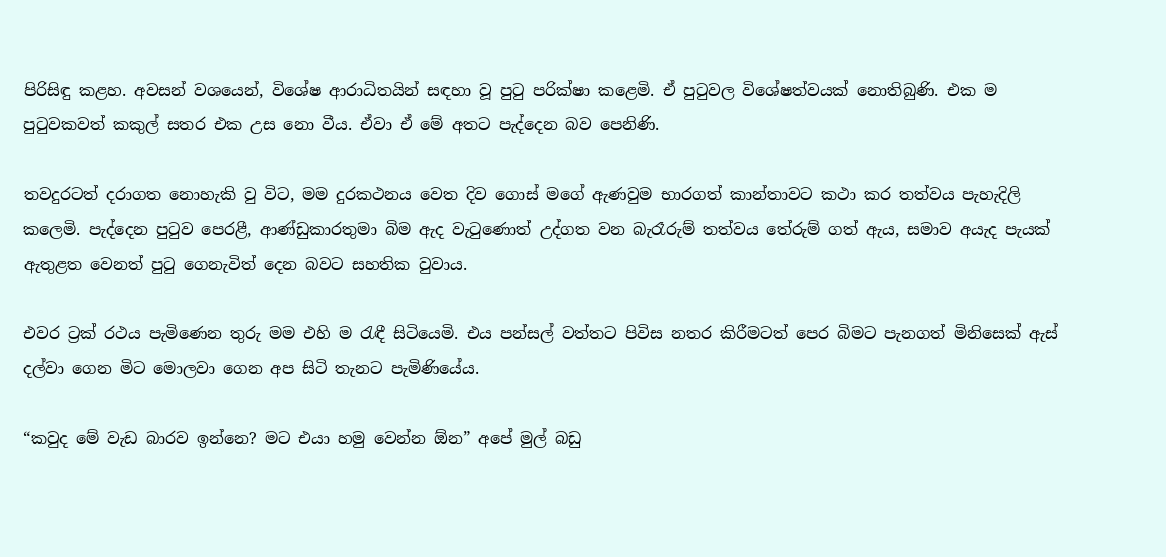පිරිසිඳු කළහ. අවසන් වශයෙන්, විශේෂ ආරාධිතයින් සඳහා වූ පුටු පරික්ෂා කළෙමි. ඒ පුටුවල විශේෂත්වයක් නොතිබුණි. එක ම පුටුවකවත් කකුල් සතර එක උස නො වීය. ඒවා ඒ මේ අතට පැද්දෙන බව පෙනිණි.

තවදුරටත් දරාගත නොහැකි වු විට, මම දුරකථනය වෙත දිව ගොස් මගේ ඇණවුම භාරගත් කාන්තාවට කථා කර තත්වය පැහැදිලි කලෙමි. පැද්දෙන පුටුව පෙරළී, ආණ්ඩුකාරතුමා බිම ඇද වැටුණොත් උද්ගත වන බැරෑරුම් තත්වය තේරුම් ගත් ඇය, සමාව අයැද පැයක් ඇතුළත වෙනත් පුටු ගෙනැවිත් දෙන බවට සහතික වුවාය.

එවර ට්‍රක් රථය පැමිණෙන තුරු මම එහි ම රැඳී සිටියෙමි. එය පන්සල් වත්තට පිවිස නතර කිරීමටත් පෙර බිමට පැනගත් මිනිසෙක් ඇස් දල්වා ගෙන මිට මොලවා ගෙන අප සිටි තැනට පැමිණියේය.

“කවුද මේ වැඩ බාරව ඉන්නෙ? මට එයා හමු වෙන්න ඕන” අපේ මුල් බඩු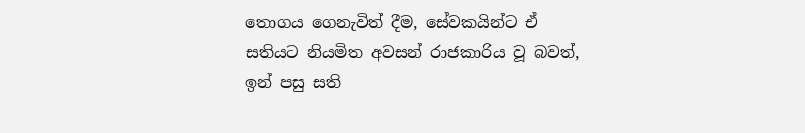තොගය ගෙනැවිත් දීම, සේවකයින්ට ඒ සතියට නියමිත අවසන් රාජකාරිය වූ බවත්, ඉන් පසු සති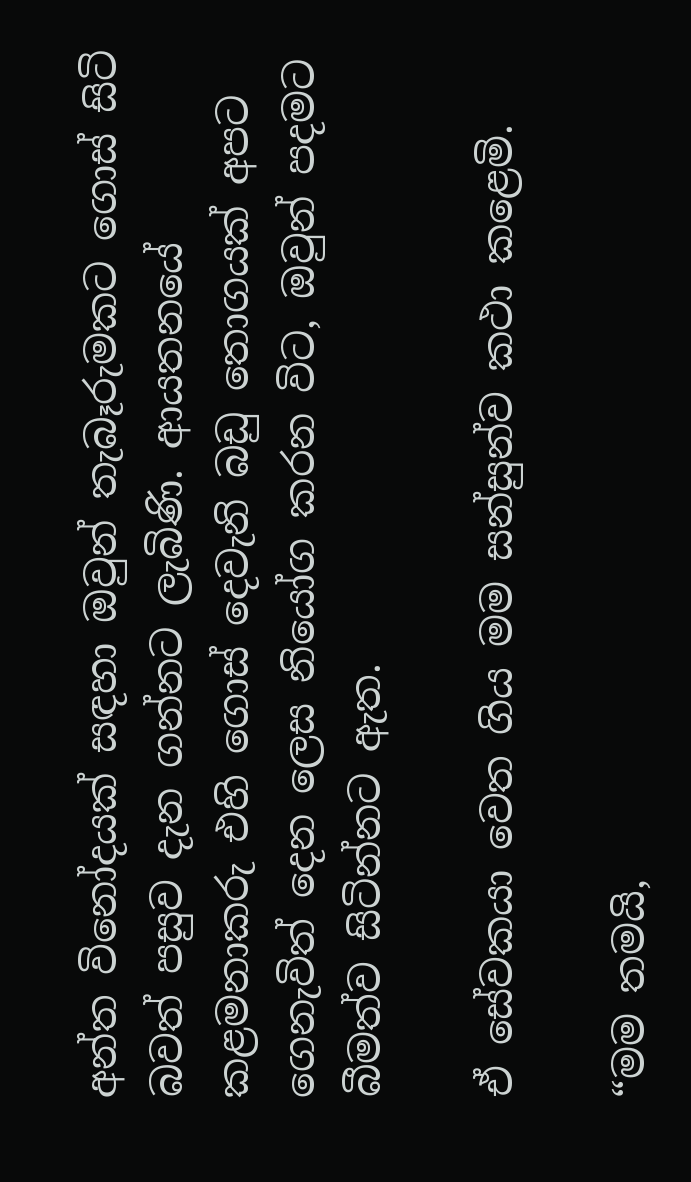අන්ත විනෝදයක් සඳහා ඔවුන් තැබෑරුමකට ගොස් සිටි බවත් පසුව දැන ගන්නට ලැබිණි. ආයතනයේ කළමනාකරු එහි ගොස් දෙවැනි බඩු තොගයක් අපට ගෙනැවිත් දෙන ලෙස නියෝග කරන විට, ඔවුන් පදමට බීමත්ව සිටින්නට ඇත.

ඒ සේවකයා වෙත ගිය මම සන්සුන්ව කථා කළෙමි.

“මම තමයි,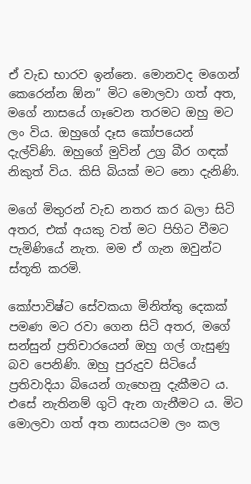ඒ වැඩ භාරව ඉන්නෙ. මොනවද මගෙන් කෙරෙන්න ඕන” මිට මොලවා ගත් අත, මගේ නාසයේ ගෑවෙන තරමට ඔහු මට ලං විය. ඔහුගේ දෑස කෝපයෙන් දැල්විණි. ඔහුගේ මුවින් උග්‍ර බීර ගඳක් නිකුත් විය. කිසි බියක් මට නො දැනිණි.

මගේ මිතුරන් වැඩ නතර කර බලා සිටි අතර, එක් අයකු වත් මට පිහිට වීමට පැමිණියේ නැත. මම ඒ ගැන ඔවුන්ට ස්තූති කරමි.

කෝපාවිෂ්ට සේවකයා මිනිත්තු දෙකක් පමණ මට රවා ගෙන සිටි අතර, මගේ සන්සුන් ප්‍රතිචාරයෙන් ඔහු ගල් ගැසුණු බව පෙනිණි. ඔහු පුරුදුව සිටියේ ප්‍රතිවාදියා බියෙන් ගැහෙනු දැකීමට ය. එසේ නැතිනම් ගුටි ඇන ගැනීමට ය. මිට මොලවා ගත් අත නාසයටම ලං කල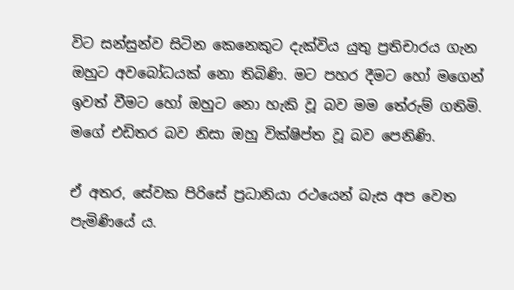විට සන්සුන්ව සිටින කෙනෙකුට දැක්විය යුතු ප්‍රතිචාරය ගැන ඔහුට අවබෝධයක් නො තිබිණි. මට පහර දීමට හෝ මගෙන් ඉවත් වීමට හෝ ඔහුට නො හැකි වූ බව මම තේරුම් ගතිමි. මගේ එඩිතර බව නිසා ඔහු වික්ෂිප්ත වූ බව පෙනිණි.

ඒ අතර, සේවක පිරිසේ ප්‍රධානියා රථයෙන් බැස අප වෙත පැමිණියේ ය.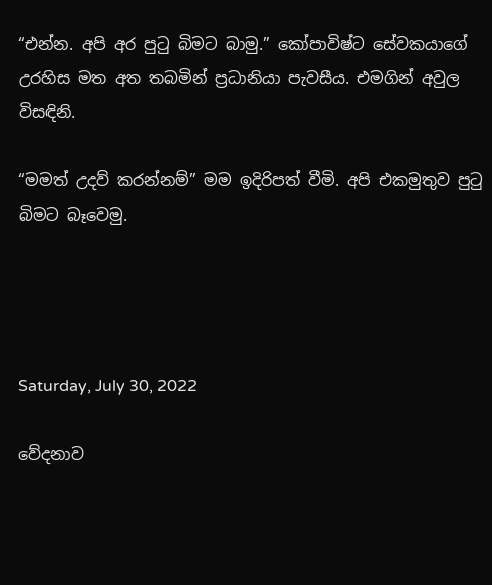“එන්න. අපි අර පුටු බිමට බාමු.” කෝපාවිෂ්ට සේවකයාගේ උරහිස මත අත තබමින් ප්‍රධානියා පැවසීය. එමගින් අවුල විසඳිනි.

“මමත් උදව් කරන්නම්” මම ඉදිරිපත් වීමි. අපි එකමුතුව පුටු බිමට බෑවෙමු.




Saturday, July 30, 2022

වේදනාව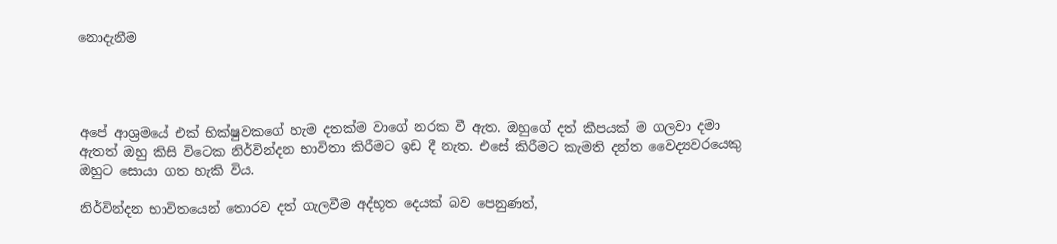නොදැනීම




අපේ ආශ්‍රමයේ එක් භික්ෂුවකගේ හැම දතක්ම වාගේ නරක වී ඇත. ඔහුගේ දත් කීපයක් ම ගලවා දමා ඇතත් ඔහු කිසි විටෙක නිර්වින්දන භාවිතා කිරීමට ඉඩ දී නැත. එසේ කිරීමට කැමති දන්ත වෛද්‍යවරයෙකු ඔහුට සොයා ගත හැකි විය.

නිර්වින්දන භාවිතයෙන් තොරව දත් ගැලවීම අද්භූත දෙයක් බව පෙනුණත්,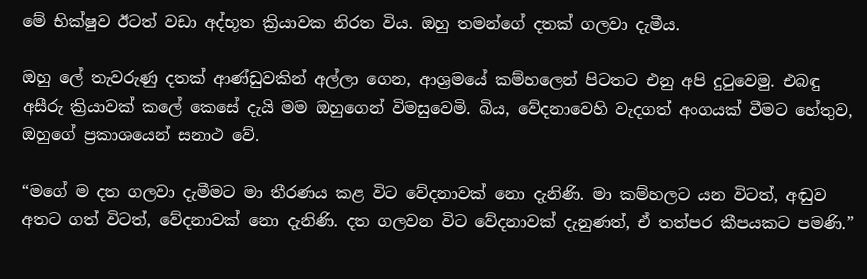මේ භික්ෂුව ඊටත් වඩා අද්භූත ක්‍රියාවක නිරත විය. ඔහු තමන්ගේ දතක් ගලවා දැමීය.

ඔහු ලේ තැවරුණු දතක් ආණ්ඩුවකින් අල්ලා ගෙන, ආශ්‍රමයේ කම්හලෙන් පිටතට එනු අපි දුටුවෙමු. එබඳු අසීරු ක්‍රියාවක් කලේ කෙසේ දැයි මම ඔහුගෙන් විමසුවෙමි. බිය, වේදනාවෙහි වැදගත් අංගයක් වීමට හේතුව, ඔහුගේ ප්‍රකාශයෙන් සනාථ වේ.

“මගේ ම දත ගලවා දැමීමට මා තීරණය කළ විට වේදනාවක් නො දැනිණි. මා කම්හලට යන විටත්, අඬුව අතට ගත් විටත්, වේදනාවක් නො දැනිණි. දත ගලවන විට වේදනාවක් දැනුණත්, ඒ තත්පර කීපයකට පමණි.”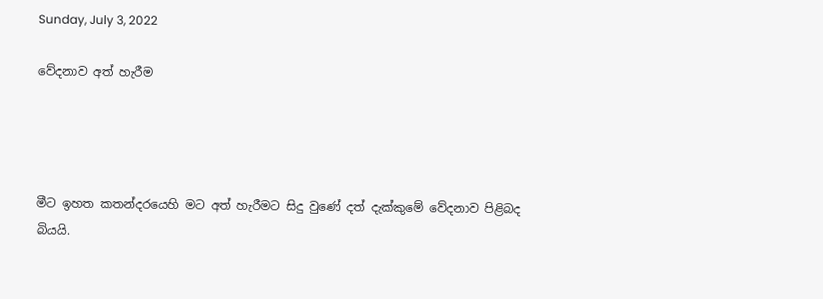Sunday, July 3, 2022

වේදනාව අත් හැරීම




මීට ඉහත කතන්දරයෙහි මට අත් හැරීමට සිදු වුණේ දත් දැක්කුමේ වේදනාව පිළිබද බියයි.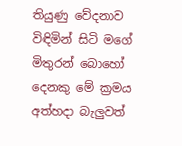තියුණු වේදනාව විඳිමින් සිටි මගේ මිතුරන් බොහෝ දෙනකු මේ ක්‍රමය අත්හදා බැලුවත්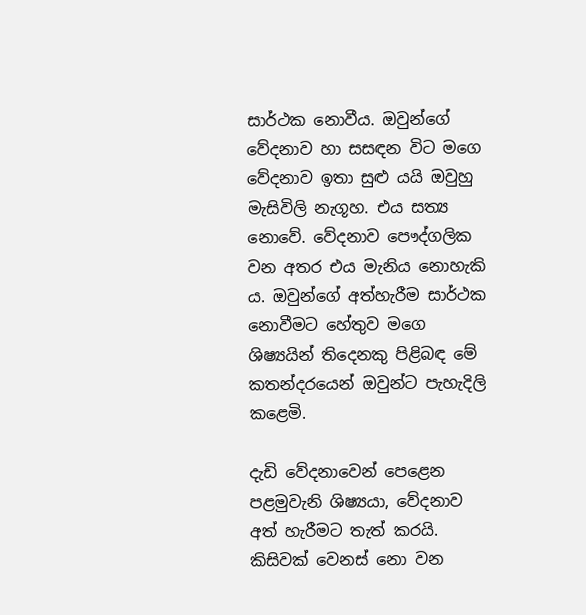සාර්ථක නොවීය. ඔවුන්ගේ වේදනාව හා සසඳන විට මගෙ වේදනාව ඉතා සුළු යයි ඔවුහු මැසිවිලි නැගූහ. එය සත්‍ය නොවේ. වේදනාව පෞද්ගලික වන අතර එය මැනිය නොහැකි ය. ඔවුන්ගේ අත්හැරීම සාර්ථක නොවීමට හේතුව මගෙ ශිෂ්‍යයින් තිදෙනකු පිළිබඳ මේ කතන්දරයෙන් ඔවුන්ට පැහැදිලි කළෙමි.

දැඩි වේදනාවෙන් පෙළෙන පළමුවැනි ශිෂ්‍යයා, වේදනාව අත් හැරීමට තැත් කරයි. කිසිවක් වෙනස් නො වන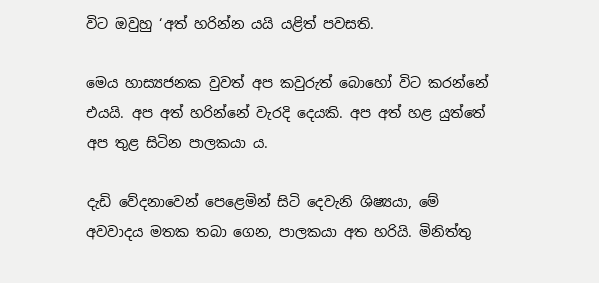විට ඔවුහු ‘අත් හරින්න යයි යළිත් පවසති.

මෙය හාස්‍යජනක වුවත් අප කවුරුත් බොහෝ විට කරන්නේ එයයි. අප අත් හරින්නේ වැරදි දෙයකි. අප අත් හළ යුත්තේ අප තුළ සිටින පාලකයා ය.

දැඩි වේදනාවෙන් පෙළෙමින් සිටි දෙවැනි ශිෂ්‍යයා, මේ අවවාදය මතක තබා ගෙන, පාලකයා අත හරියි. මිනිත්තු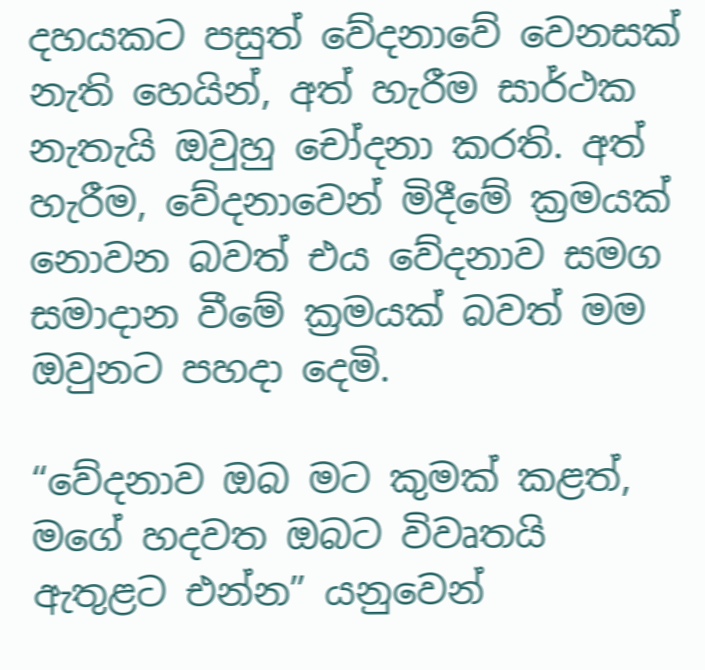දහයකට පසුත් වේදනාවේ වෙනසක් නැති හෙයින්, අත් හැරීම සාර්ථක නැතැයි ඔවුහු චෝදනා කරති. අත් හැරීම, වේදනාවෙන් මිදීමේ ක්‍රමයක් නොවන බවත් එය වේදනාව සමග සමාදාන වීමේ ක්‍රමයක් බවත් මම ඔවුනට පහදා දෙමි.

“වේදනාව ඔබ මට කුමක් කළත්, මගේ හදවත ඔබට විවෘතයි ඇතුළට එන්න” යනුවෙන්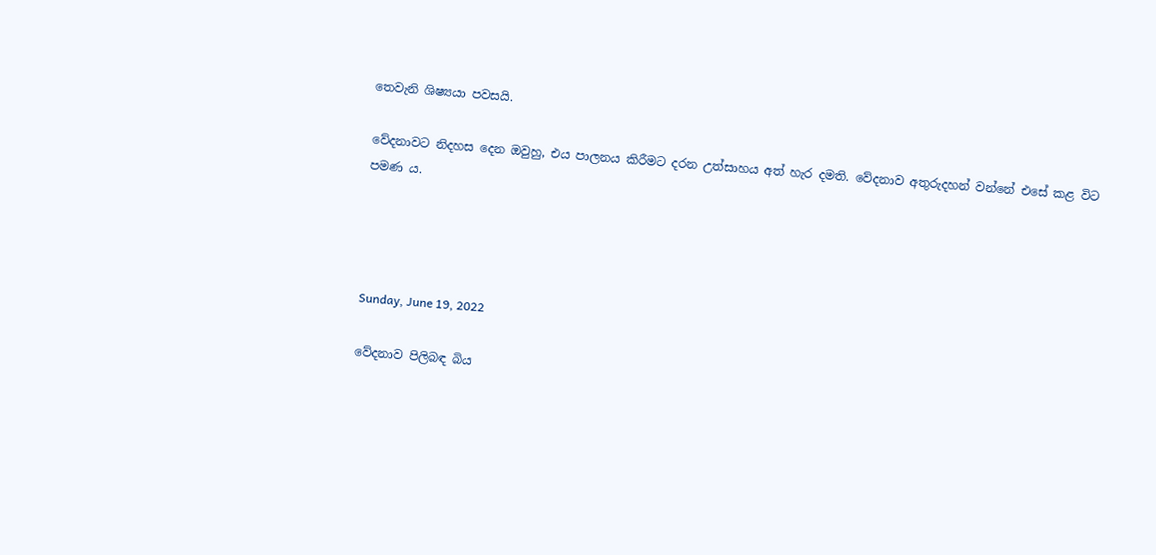තෙවැනි ශිෂ්‍යයා පවසයි.

වේදනාවට නිදහස දෙන ඔවුහු, එය පාලනය කිරීමට දරන උත්සාහය අත් හැර දමති. වේදනාව අතුරුදහන් වන්නේ එසේ කළ විට පමණ ය.




Sunday, June 19, 2022

වේදනාව පිලිබඳ බිය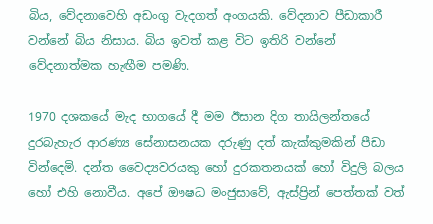බිය, වේදනාවෙහි අඩංගු වැදගත් අංගයකි. වේදනාව පීඩාකාරී වන්නේ බිය නිසාය. බිය ඉවත් කළ විට ඉතිරි වන්නේ වේදනාත්මක හැඟීම පමණි.

1970 දශකයේ මැද භාගයේ දී මම ඊසාන දිග තායිලන්තයේ දුරබැහැර ආරණ්‍ය සේනාසනයක දරුණු දත් කැක්කුමකින් පීඩා වින්දෙමි. දන්ත වෛද්‍යවරයකු හෝ දුරකතනයක් හෝ විදුලි බලය හෝ එහි නොවීය. අපේ ඖෂධ මංජුසාවේ, ඇස්ප්‍රින් පෙත්තක් වත්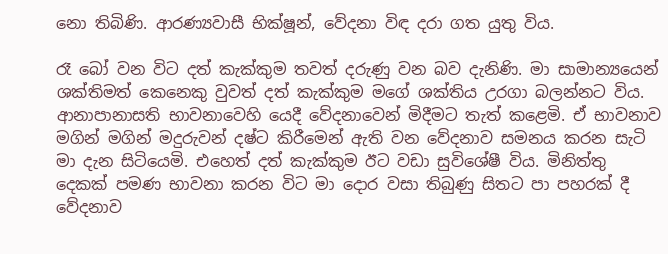නො තිබිණි. ආරණ්‍යවාසී භික්ෂූන්, වේදනා විඳ දරා ගත යුතු විය.

රෑ බෝ වන විට දත් කැක්කුම තවත් දරුණු වන බව දැනිණි. මා සාමාන්‍යයෙන් ශක්තිමත් කෙනෙකු වුවත් දත් කැක්කුම මගේ ශක්තිය උරගා බලන්නට විය. ආනාපානාසති භාවනාවෙහි යෙදී වේදනාවෙන් මිදීමට තැත් කළෙමි. ඒ භාවනාව මගින් මගින් මදුරුවන් දෂ්ට කිරීමෙන් ඇති වන වේදනාව සමනය කරන සැටි මා දැන සිටියෙමි. එහෙත් දත් කැක්කුම ඊට වඩා සුවිශේෂී විය. මිනිත්තු දෙකක් පමණ භාවනා කරන විට මා දොර වසා තිබුණු සිතට පා පහරක් දී වේදනාව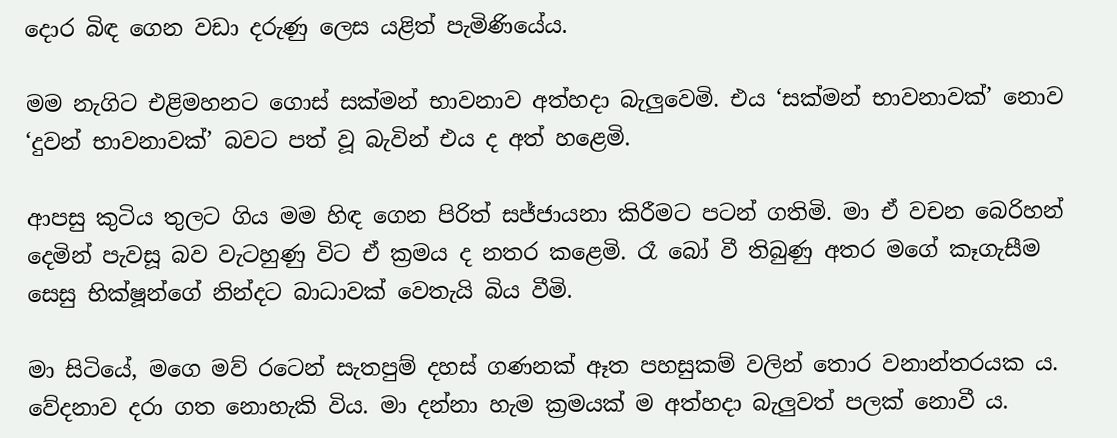දොර බිඳ ගෙන වඩා දරුණු ලෙස යළිත් පැමිණියේය.

මම නැගිට එළිමහනට ගොස් සක්මන් භාවනාව අත්හදා බැලුවෙමි. එය ‘සක්මන් භාවනාවක්’ නොව ‘දුවන් භාවනාවක්’ බවට පත් වූ බැවින් එය ද අත් හළෙමි.

ආපසු කුටිය තුලට ගිය මම හිඳ ගෙන පිරිත් සජ්ජායනා කිරීමට පටන් ගතිමි. මා ඒ වචන බෙරිහන් දෙමින් පැවසූ බව වැටහුණු විට ඒ ක්‍රමය ද නතර කළෙමි. රෑ බෝ වී තිබුණු අතර මගේ කෑගැසීම සෙසු භික්ෂූන්ගේ නින්දට බාධාවක් වෙතැයි බිය වීමි.

මා සිටියේ, මගෙ මව් රටෙන් සැතපුම් දහස් ගණනක් ඈත පහසුකම් වලින් තොර වනාන්තරයක ය. වේදනාව දරා ගත නොහැකි විය. මා දන්නා හැම ක්‍රමයක් ම අත්හදා බැලුවත් පලක් නොවී ය.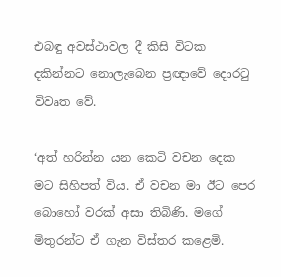එබඳු අවස්ථාවල දී කිසි විටක දකින්නට නොලැබෙන ප්‍රඥාවේ දොරටු විවෘත වේ.

‘අත් හරින්න යන කෙටි වචන දෙක මට සිහිපත් විය. ඒ වචන මා ඊට පෙර බොහෝ වරක් අසා තිබිණි. මගේ මිතුරන්ට ඒ ගැන විස්තර කළෙමි.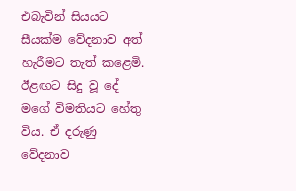එබැවින් සියයට සීයක්ම වේදනාව අත් හැරීමට තැත් කළෙමි. ඊළඟට සිදු වූ දේ මගේ විමතියට හේතු විය. ඒ දරුණු වේදනාව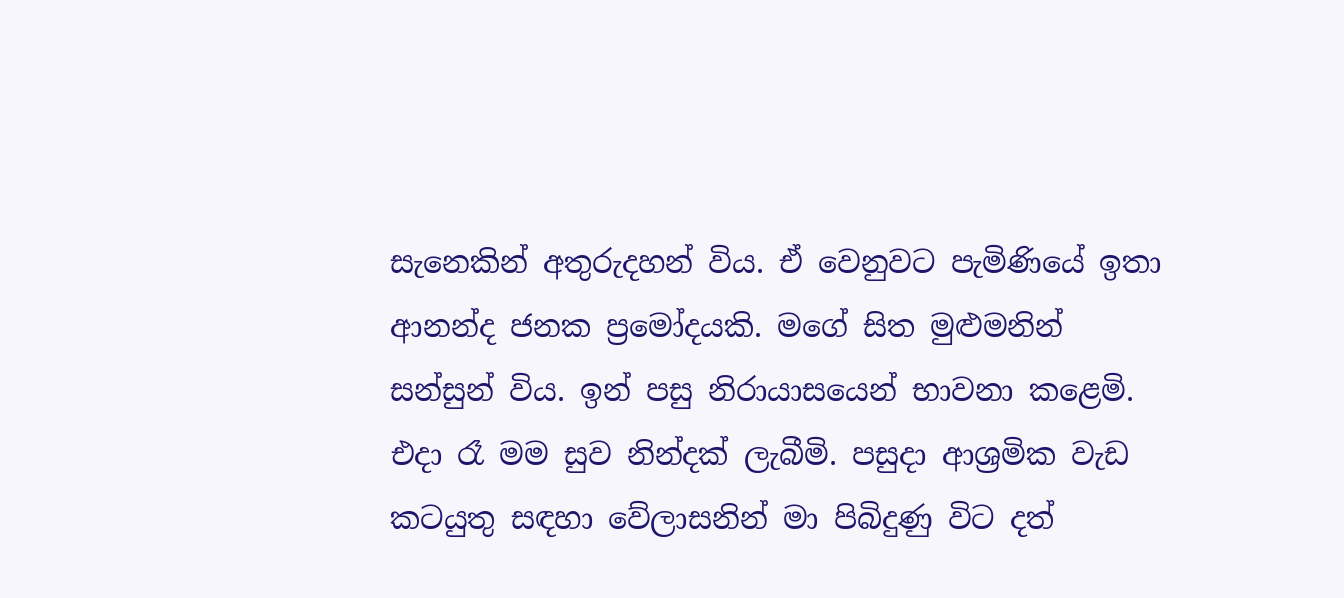සැනෙකින් අතුරුදහන් විය. ඒ වෙනුවට පැමිණියේ ඉතා ආනන්ද ජනක ප්‍රමෝදයකි. මගේ සිත මුළුමනින් සන්සුන් විය. ඉන් පසු නිරායාසයෙන් භාවනා කළෙමි. එදා රෑ මම සුව නින්දක් ලැබීමි. පසුදා ආශ්‍රමික වැඩ කටයුතු සඳහා වේලාසනින් මා පිබිදුණු විට දත්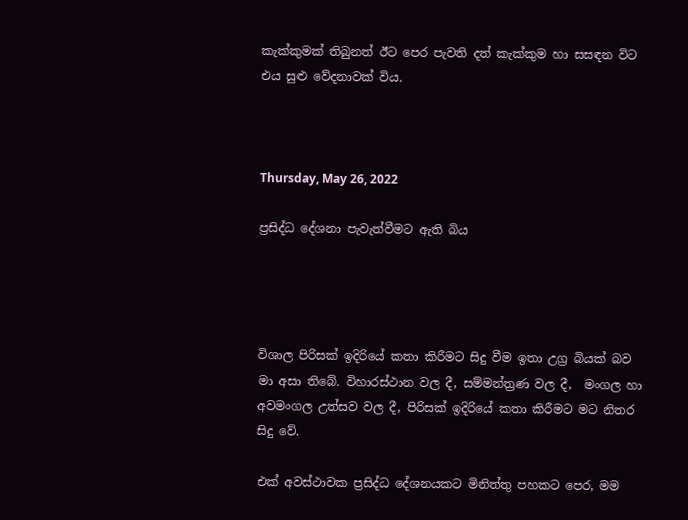කැක්කුමක් තිබුනත් ඊට පෙර පැවති දත් කැක්කුම හා සසඳන විට එය සුළු වේදනාවක් විය.



Thursday, May 26, 2022

ප්‍රසිද්ධ දේශනා පැවැත්වීමට ඇති බිය




විශාල පිරිසක් ඉදිරියේ කතා කිරීමට සිදු වීම ඉතා උග්‍ර බියක් බව මා අසා තිබේ. විහාරස්ථාන වල දී, සම්මන්ත්‍රණ වල දී,  මංගල හා අවමංගල උත්සව වල දී, පිරිසක් ඉදිරියේ කතා කිරීමට මට නිතර සිදු වේ.

එක් අවස්ථාවක ප්‍රසිද්ධ දේශනයකට මිනිත්තු පහකට පෙර, මම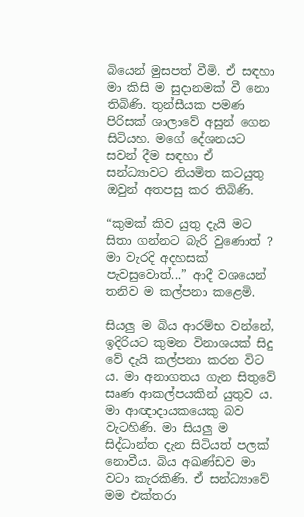බියෙන් මුසපත් වීමි. ඒ සඳහා මා කිසි ම සුදානමක් වී නො තිබිණි. තුන්සීයක පමණ පිරිසක් ශාලාවේ අසුන් ගෙන සිටියහ. මගේ දේශනයට සවන් දීම සඳහා ඒ සන්ධ්‍යාවට නියමිත කටයුතු ඔවුන් අතපසු කර තිබිණි.

“කුමක් කිව යුතු දැයි මට සිතා ගන්නට බැරි වුණොත් ? මා වැරදි අදහසක් පැවසුවොත්...” ආදී වශයෙන් තනිව ම කල්පනා කළෙමි.

සියලු ම බිය ආරම්භ වන්නේ, ඉදිරියට කුමන විනාශයක් සිදු වේ දැයි කල්පනා කරන විට ය. මා අනාගතය ගැන සිතුවේ සෘණ ආකල්පයකින් යුතුව ය. මා ආඥාදායකයෙකු බව වැටහිණි. මා සියලු ම සිද්ධාන්ත දැන සිටියත් පලක් නොවීය. බිය අඛණ්ඩව මා වටා කැරකිණි. ඒ සන්ධ්‍යාවේ මම එක්තරා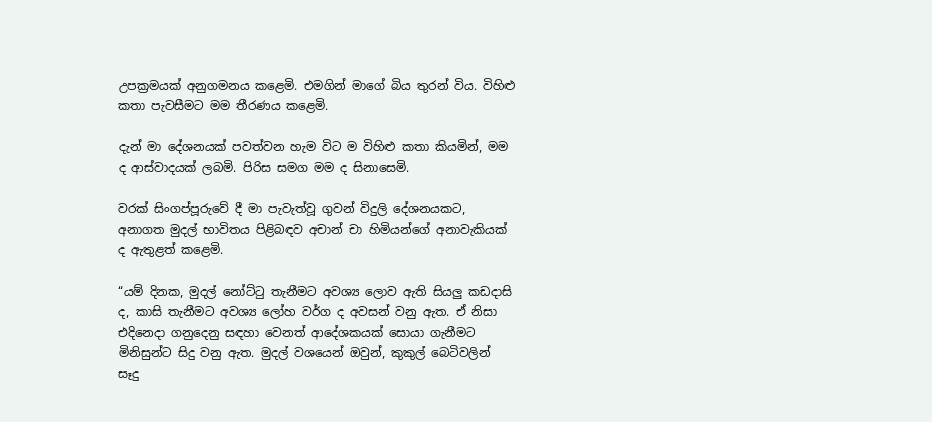උපක්‍රමයක් අනුගමනය කළෙමි. එමගින් මාගේ බිය තුරන් විය. විහිළු කතා පැවසීමට මම තීරණය කළෙමි.

දැන් මා දේශනයක් පවත්වන හැම විට ම විහිළු කතා කියමින්, මම ද ආස්වාදයක් ලබමි. පිරිස සමග මම ද සිනාසෙමි.

වරක් සිංගප්පූරුවේ දී මා පැවැත්වූ ගුවන් විදුලි දේශනයකට, අනාගත මුදල් භාවිතය පිළිබඳව අචාන් චා හිමියන්ගේ අනාවැකියක් ද ඇතුළත් කළෙමි.

“යම් දිනක, මුදල් නෝට්ටු තැනීමට අවශ්‍ය ලොව ඇති සියලු කඩදාසි ද, කාසි තැනීමට අවශ්‍ය ලෝහ වර්ග ද අවසන් වනු ඇත. ඒ නිසා එදිනෙදා ගනුදෙනු සඳහා වෙනත් ආදේශකයක් සොයා ගැනීමට මිනිසුන්ට සිදු වනු ඇත. මුදල් වශයෙන් ඔවුන්, කුකුල් බෙටිවලින් සෑදු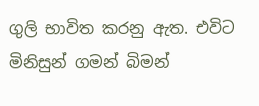ගුලි භාවිත කරනු ඇත. එවිට මිනිසුන් ගමන් බිමන්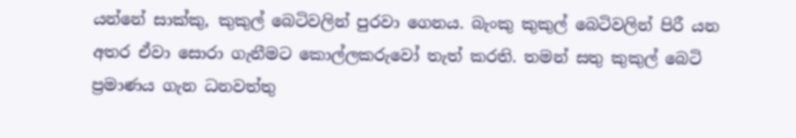යන්නේ සාක්කු, කුකුල් බෙටිවලින් පුරවා ගෙනය. බැංකු කුකුල් බෙටිවලින් පිරී යන අතර ඒවා සොරා ගැනීමට කොල්ලකරුවෝ තැත් කරති. තමන් සතු කුකුල් බෙටි ප්‍රමාණය ගැන ධනවත්තු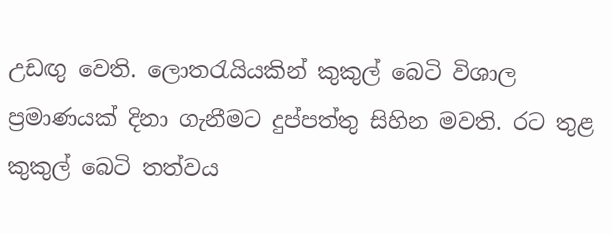උඩඟු වෙති. ලොතරැයියකින් කුකුල් බෙටි විශාල ප්‍රමාණයක් දිනා ගැනීමට දුප්පත්තු සිහින මවති. රට තුළ කුකුල් බෙටි තත්වය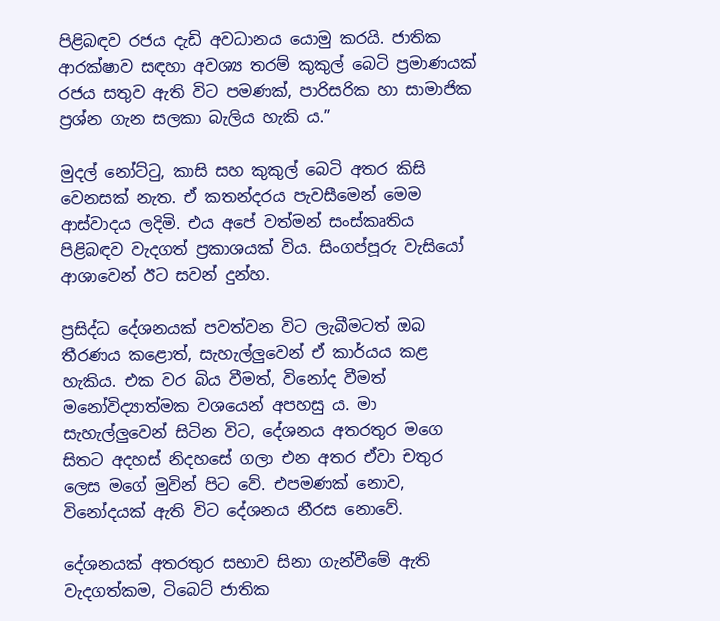පිළිබඳව රජය දැඩි අවධානය යොමු කරයි. ජාතික ආරක්ෂාව සඳහා අවශ්‍ය තරම් කුකුල් බෙටි ප්‍රමාණයක් රජය සතුව ඇති විට පමණක්, පාරිසරික හා සාමාජික ප්‍රශ්න ගැන සලකා බැලිය හැකි ය.”

මුදල් නෝට්ටු, කාසි සහ කුකුල් බෙටි අතර කිසි වෙනසක් නැත. ඒ කතන්දරය පැවසීමෙන් මෙම ආස්වාදය ලදිමි. එය අපේ වත්මන් සංස්කෘතිය පිළිබඳව වැදගත් ප්‍රකාශයක් විය. සිංගප්පූරු වැසියෝ ආශාවෙන් ඊට සවන් දුන්හ.

ප්‍රසිද්ධ දේශනයක් පවත්වන විට ලැබීමටත් ඔබ තීරණය කළොත්, සැහැල්ලුවෙන් ඒ කාර්යය කළ හැකිය. එක වර බිය වීමත්, විනෝද වීමත් මනෝවිද්‍යාත්මක වශයෙන් අපහසු ය. මා සැහැල්ලුවෙන් සිටින විට, දේශනය අතරතුර මගෙ සිතට අදහස් නිදහසේ ගලා එන අතර ඒවා චතුර ලෙස මගේ මුවින් පිට වේ. එපමණක් නොව, විනෝදයක් ඇති විට දේශනය නීරස නොවේ.

දේශනයක් අතරතුර සභාව සිනා ගැන්වීමේ ඇති වැදගත්කම, ටිබෙට් ජාතික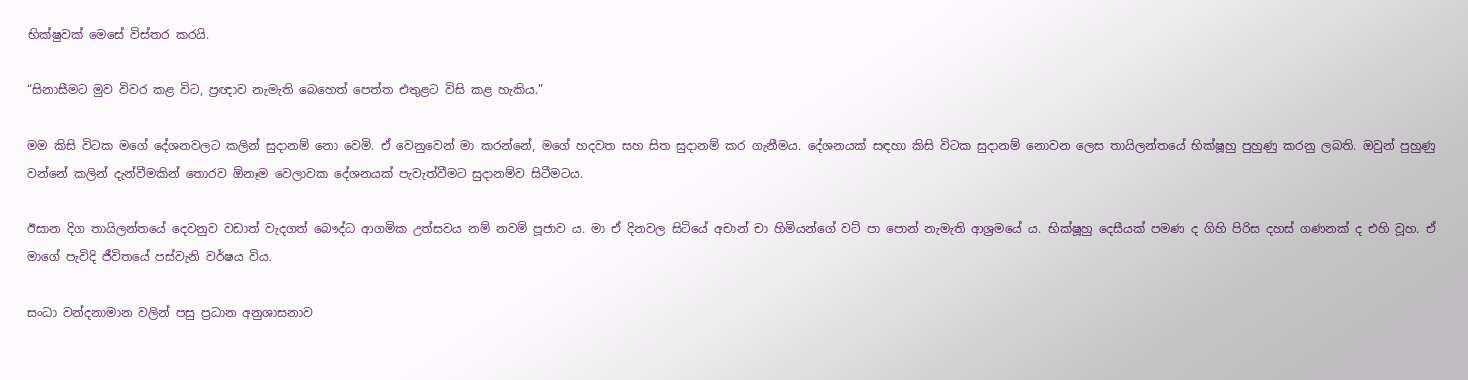භික්ෂුවක් මෙසේ විස්තර කරයි.

“සිනාසීමට මුව විවර කළ විට, ප්‍රඥාව නැමැති බෙහෙත් පෙත්ත එතුළට විසි කළ හැකිය.”

මම කිසි විටක මගේ දේශනවලට කලින් සුදානම් නො වෙමි. ඒ වෙනුවෙන් මා කරන්නේ, මගේ හදවත සහ සිත සුදානම් කර ගැනීමය. දේශනයක් සඳහා කිසි විටක සුදානම් නොවන ලෙස තායිලන්තයේ භික්ෂූහු පුහුණු කරනු ලබති. ඔවුන් පුහුණු වන්නේ කලින් දැන්වීමකින් තොරව ඕනෑම වෙලාවක දේශනයක් පැවැත්වීමට සුදානම්ව සිටීමටය.

ඊසාන දිග තායිලන්තයේ දෙවනුව වඩාත් වැදගත් බෞද්ධ ආගමික උත්සවය නම් නවම් පූජාව ය. මා ඒ දිනවල සිටියේ අචාන් චා හිමියන්ගේ වට් පා පොන් නැමැති ආශ්‍රමයේ ය. භික්ෂූහු දෙසීයක් පමණ ද ගිහි පිරිස දහස් ගණනක් ද එහි වූහ. ඒ මාගේ පැවිදි ජීවිතයේ පස්වැනි වර්ෂය විය.

සංධා වන්දනාමාන වලින් පසු ප්‍රධාන අනුශාසනාව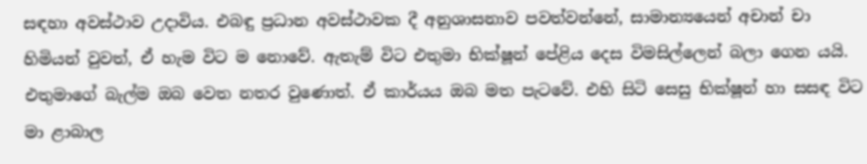සඳහා අවස්ථාව උදාවිය. එබඳු ප්‍රධාන අවස්ථාවක දී අනුශාසනාව පවත්වන්නේ, සාමාන්‍යයෙන් අචාන් චා හිමියන් වුවත්, ඒ හැම විට ම නොවේ. ඇතැම් විට එතුමා භික්ෂූන් පේළිය දෙස විමසිල්ලෙන් බලා ගෙන යයි. එතුමාගේ බැල්ම ඔබ වෙත නතර වුණොත්. ඒ කාර්යය ඔබ මත පැටවේ. එහි සිටි සෙසු භික්ෂූන් හා සසඳ විට මා ළාබාල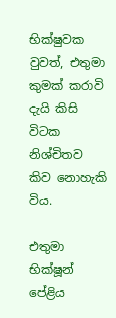භික්ෂුවක වුවත්, එතුමා කුමක් කරාවි දැයි කිසි විටක නිශ්චිතව කිව නොහැකි විය.

එතුමා භික්ෂූන් පේළිය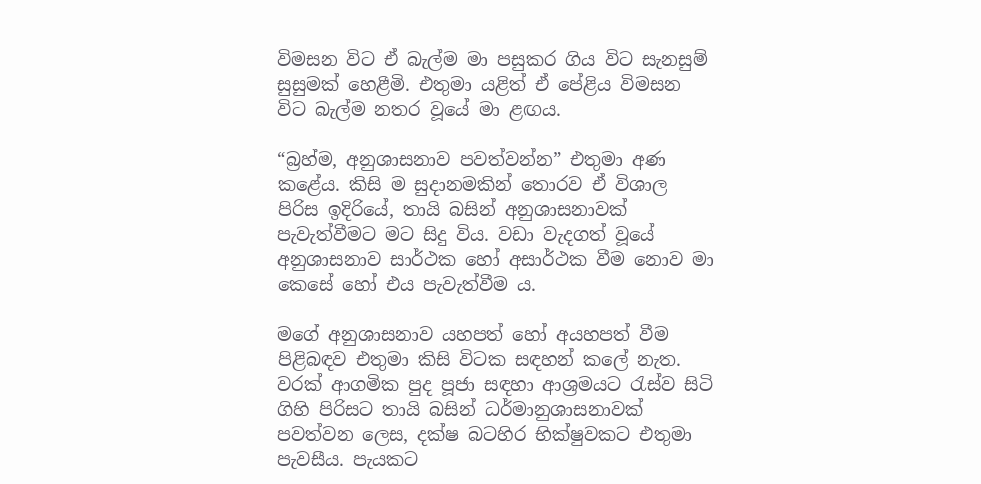විමසන විට ඒ බැල්ම මා පසුකර ගිය විට සැනසුම් සුසුමක් හෙළීමි. එතුමා යළිත් ඒ පේළිය විමසන විට බැල්ම නතර වූයේ මා ළඟය.

“බ්‍රහ්ම, අනුශාසනාව පවත්වන්න” එතුමා අණ කළේය. කිසි ම සුදානමකින් තොරව ඒ විශාල පිරිස ඉදිරියේ, තායි බසින් අනුශාසනාවක් පැවැත්වීමට මට සිදු විය. වඩා වැදගත් වූයේ අනුශාසනාව සාර්ථක හෝ අසාර්ථක වීම නොව මා කෙසේ හෝ එය පැවැත්වීම ය.

මගේ අනුශාසනාව යහපත් හෝ අයහපත් වීම පිළිබඳව එතුමා කිසි විටක සඳහන් කලේ නැත. වරක් ආගමික පුද පූජා සඳහා ආශ්‍රමයට රැස්ව සිටි ගිහි පිරිසට තායි බසින් ධර්මානුශාසනාවක් පවත්වන ලෙස, දක්ෂ බටහිර භික්ෂුවකට එතුමා පැවසීය. පැයකට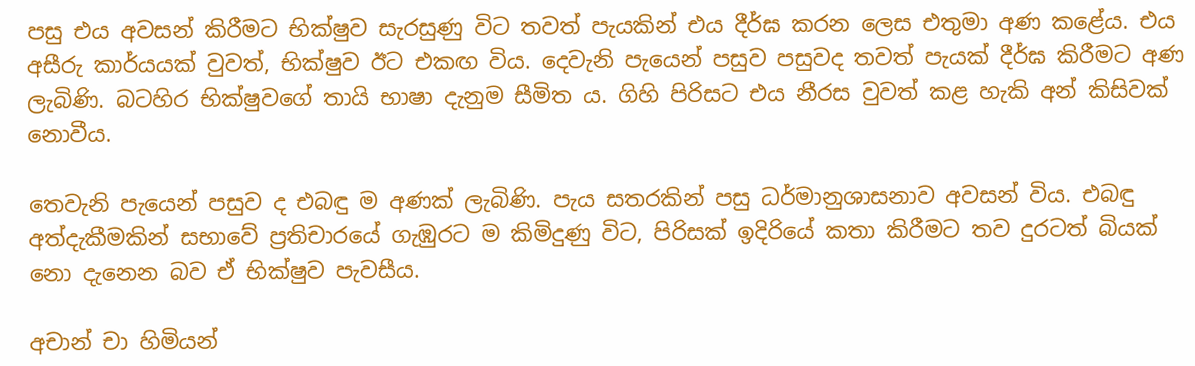පසු එය අවසන් කිරීමට භික්ෂුව සැරසුණු විට තවත් පැයකින් එය දීර්ඝ කරන ලෙස එතුමා අණ කළේය. එය අසීරු කාර්යයක් වුවත්, භික්ෂුව ඊට එකඟ විය. දෙවැනි පැයෙන් පසුව පසුවද තවත් පැයක් දීර්ඝ කිරීමට අණ ලැබිණි. බටහිර භික්ෂුවගේ තායි භාෂා දැනුම සීමිත ය. ගිහි පිරිසට එය නීරස වුවත් කළ හැකි අන් කිසිවක් නොවීය.

තෙවැනි පැයෙන් පසුව ද එබඳු ම අණක් ලැබිණි. පැය සතරකින් පසු ධර්මානුශාසනාව අවසන් විය. එබඳු අත්දැකීමකින් සභාවේ ප්‍රතිචාරයේ ගැඹුරට ම කිමිදුණු විට, පිරිසක් ඉදිරියේ කතා කිරීමට තව දුරටත් බියක් නො දැනෙන බව ඒ භික්ෂුව පැවසීය.

අචාන් චා හිමියන්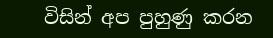විසින් අප පුහුණු කරන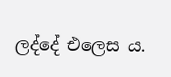ලද්දේ එලෙස ය.